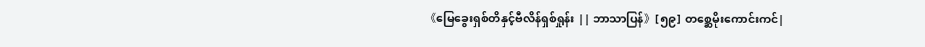《မြေခွေးရှစ်တိနှင့်ဗီလိန်ရှစ်ရှုန်း || ဘာသာပြန်》[၅၉] တစ္ဆေမိုးကောင်းကင်|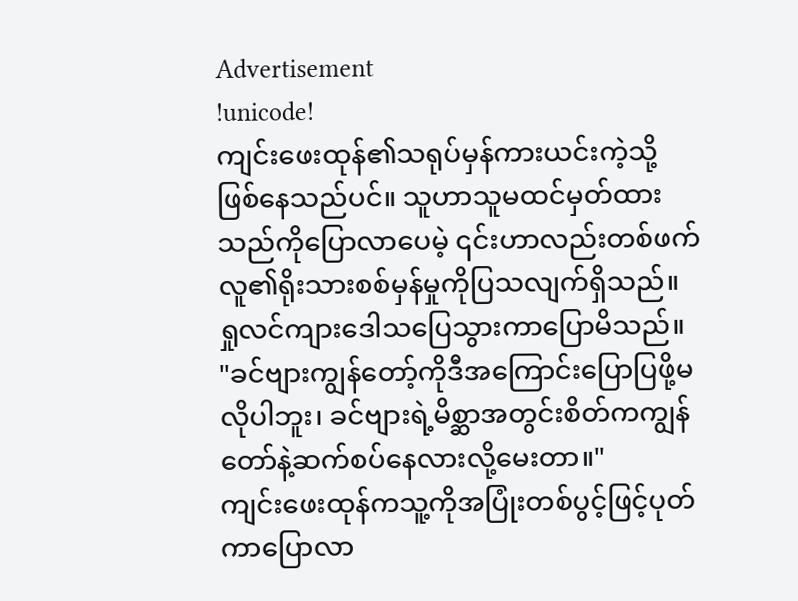Advertisement
!unicode!
ကျင်းဖေးထုန်၏သရုပ်မှန်ကားယင်းကဲ့သို့ဖြစ်နေသည်ပင်။ သူဟာသူမထင်မှတ်ထားသည်ကိုပြောလာပေမဲ့ ၎င်းဟာလည်းတစ်ဖက်လူ၏ရိုးသားစစ်မှန်မှုကိုပြသလျက်ရှိသည်။
ရှုလင်ကျားဒေါသပြေသွားကာပြောမိသည်။
"ခင်ဗျားကျွန်တော့်ကိုဒီအကြောင်းပြောပြဖို့မလိုပါဘူး၊ ခင်ဗျားရဲ့မိစ္ဆာအတွင်းစိတ်ကကျွန်တော်နဲ့ဆက်စပ်နေလားလို့မေးတာ။"
ကျင်းဖေးထုန်ကသူ့ကိုအပြုံးတစ်ပွင့်ဖြင့်ပုတ်ကာပြောလာ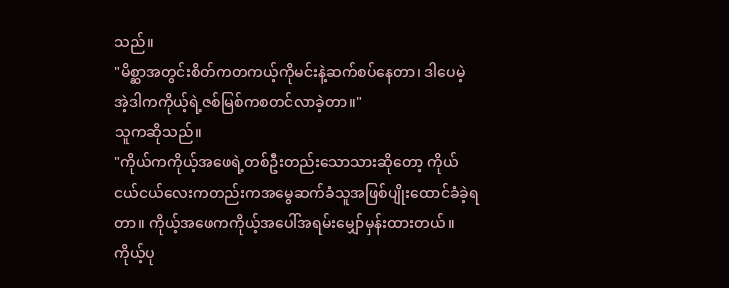သည်။
"မိစ္ဆာအတွင်းစိတ်ကတကယ့်ကိုမင်းနဲ့ဆက်စပ်နေတာ၊ ဒါပေမဲ့ အဲ့ဒါကကိုယ့်ရဲ့ဇစ်မြစ်ကစတင်လာခဲ့တာ။"
သူကဆိုသည်။
"ကိုယ်ကကိုယ့်အဖေရဲ့တစ်ဦးတည်းသောသားဆိုတော့ ကိုယ်ငယ်ငယ်လေးကတည်းကအမွေဆက်ခံသူအဖြစ်ပျိုးထောင်ခံခဲ့ရတာ။ ကိုယ့်အဖေကကိုယ့်အပေါ်အရမ်းမျှော်မှန်းထားတယ်။ ကိုယ့်ပု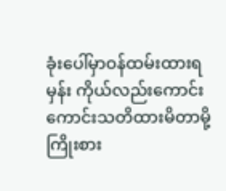ခုံးပေါ်မှာဝန်ထမ်းထားရမှန်း ကိုယ်လည်းကောင်းကောင်းသတိထားမိတာမို့ ကြိုးစား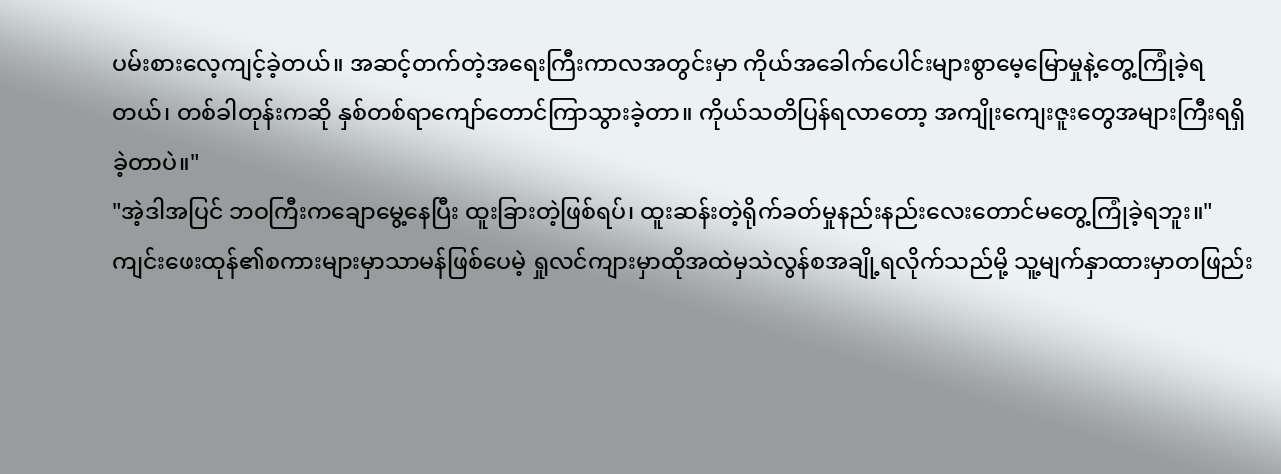ပမ်းစားလေ့ကျင့်ခဲ့တယ်။ အဆင့်တက်တဲ့အရေးကြီးကာလအတွင်းမှာ ကိုယ်အခေါက်ပေါင်းများစွာမေ့မြောမှုနဲ့တွေ့ကြုံခဲ့ရတယ်၊ တစ်ခါတုန်းကဆို နှစ်တစ်ရာကျော်တောင်ကြာသွားခဲ့တာ။ ကိုယ်သတိပြန်ရလာတော့ အကျိုးကျေးဇူးတွေအများကြီးရရှိခဲ့တာပဲ။"
"အဲ့ဒါအပြင် ဘဝကြီးကချောမွေ့နေပြီး ထူးခြားတဲ့ဖြစ်ရပ်၊ ထူးဆန်းတဲ့ရိုက်ခတ်မှုနည်းနည်းလေးတောင်မတွေ့ကြုံခဲ့ရဘူး။"
ကျင်းဖေးထုန်၏စကားများမှာသာမန်ဖြစ်ပေမဲ့ ရှုလင်ကျားမှာထိုအထဲမှသဲလွန်စအချို့ရလိုက်သည်မို့ သူ့မျက်နှာထားမှာတဖြည်း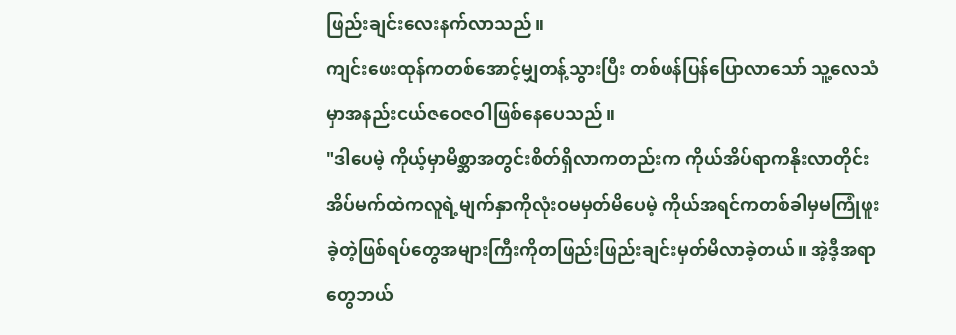ဖြည်းချင်းလေးနက်လာသည်။
ကျင်းဖေးထုန်ကတစ်အောင့်မျှတန့်သွားပြီး တစ်ဖန်ပြန်ပြောလာသော် သူ့လေသံမှာအနည်းငယ်ဇဝေဇဝါဖြစ်နေပေသည်။
"ဒါပေမဲ့ ကိုယ့်မှာမိစ္ဆာအတွင်းစိတ်ရှိလာကတည်းက ကိုယ်အိပ်ရာကနိုးလာတိုင်း အိပ်မက်ထဲကလူရဲ့မျက်နှာကိုလုံးဝမမှတ်မိပေမဲ့ ကိုယ်အရင်ကတစ်ခါမှမကြုံဖူးခဲ့တဲ့ဖြစ်ရပ်တွေအများကြီးကိုတဖြည်းဖြည်းချင်းမှတ်မိလာခဲ့တယ်။ အဲ့ဒီ့အရာတွေဘယ်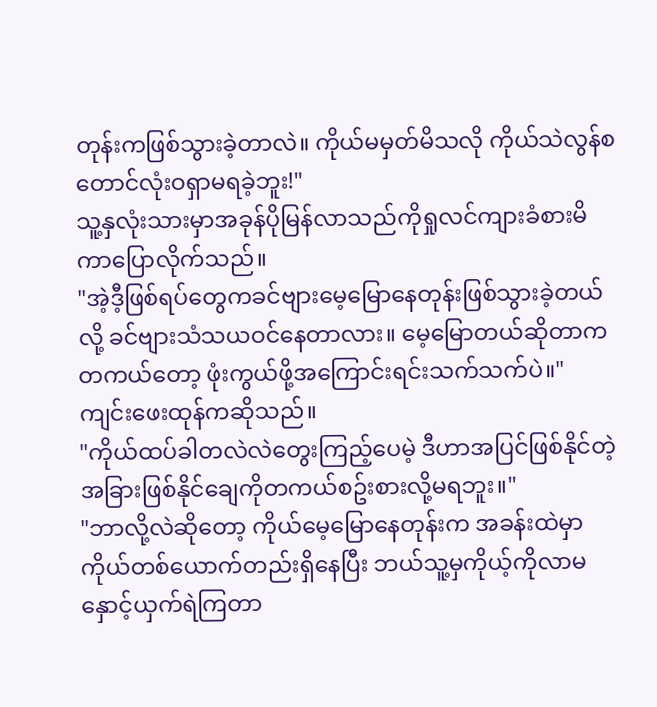တုန်းကဖြစ်သွားခဲ့တာလဲ။ ကိုယ်မမှတ်မိသလို ကိုယ်သဲလွန်စတောင်လုံးဝရှာမရခဲ့ဘူး!"
သူ့နှလုံးသားမှာအခုန်ပိုမြန်လာသည်ကိုရှုလင်ကျားခံစားမိကာပြောလိုက်သည်။
"အဲ့ဒီ့ဖြစ်ရပ်တွေကခင်ဗျားမေ့မြောနေတုန်းဖြစ်သွားခဲ့တယ်လို့ ခင်ဗျားသံသယဝင်နေတာလား။ မေ့မြောတယ်ဆိုတာက တကယ်တော့ ဖုံးကွယ်ဖို့အကြောင်းရင်းသက်သက်ပဲ။"
ကျင်းဖေးထုန်ကဆိုသည်။
"ကိုယ်ထပ်ခါတလဲလဲတွေးကြည့်ပေမဲ့ ဒီဟာအပြင်ဖြစ်နိုင်တဲ့အခြားဖြစ်နိုင်ချေကိုတကယ်စဥ်းစားလို့မရဘူး။"
"ဘာလို့လဲဆိုတော့ ကိုယ်မေ့မြောနေတုန်းက အခန်းထဲမှာကိုယ်တစ်ယောက်တည်းရှိနေပြီး ဘယ်သူ့မှကိုယ့်ကိုလာမနှောင့်ယှက်ရဲကြတာ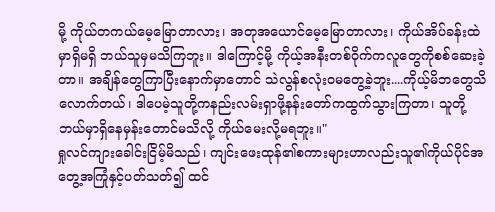မို့ ကိုယ်တကယ်မေ့မြောတာလား၊ အတုအယောင်မေ့မြောတာလား၊ ကိုယ်အိပ်ခန်းထဲမှာရှိမရှိ ဘယ်သူမှမသိကြဘူး။ ဒါကြောင့်မို့ ကိုယ့်အနီးတစ်ဝိုက်ကလူတွေကိုစစ်ဆေးခဲ့တာ။ အချိန်တွေကြာပြီးနောက်မှာတောင် သဲလွန်စလုံးဝမတွေ့ခဲ့ဘူး....ကိုယ့်မိဘတွေသိလောက်တယ်၊ ဒါပေမဲ့သူတို့ကနည်းလမ်းရှာဖို့နန်းတော်ကထွက်သွားကြတာ၊ သူတို့ဘယ်မှာရှိနေမှန်းတောင်မသိလို့ ကိုယ်မေးလို့မရဘူး။"
ရှုလင်ကျားခေါင်းငြိမ့်မိသည်၊ ကျင်းဖေးထုန်၏စကားများဟာလည်းသူ၏ကိုယ်ပိုင်အတွေ့အကြုံနှင့်ပတ်သတ်၍ ထင်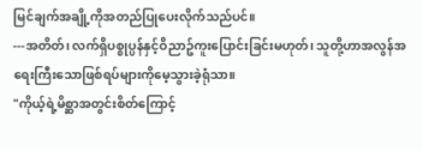မြင်ချက်အချို့ကိုအတည်ပြုပေးလိုက်သည်ပင်။
---အတိတ်၊ လက်ရှိပစ္စုပ္ပန်နှင့်ဝိညာဥ်ကူးပြောင်းခြင်းမဟုတ်၊ သူတို့ဟာအလွန်အရေးကြီးသောဖြစ်ရပ်များကိုမေ့သွားခဲ့ရုံသာ။
"ကိုယ့်ရဲ့မိစ္ဆာအတွင်းစိတ်ကြောင့်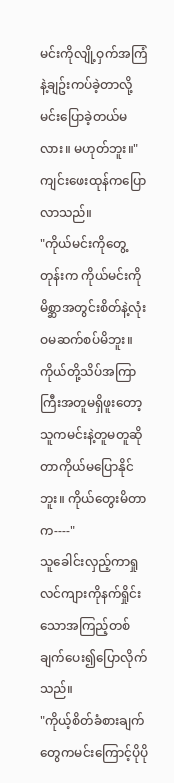မင်းကိုလျို့ဝှက်အကြံနဲ့ချဥ်းကပ်ခဲ့တာလို့မင်းပြောခဲ့တယ်မလား။ မဟုတ်ဘူး။"
ကျင်းဖေးထုန်ကပြောလာသည်။
"ကိုယ်မင်းကိုတွေ့တုန်းက ကိုယ်မင်းကိုမိစ္ဆာအတွင်းစိတ်နဲ့လုံးဝမဆက်စပ်မိဘူး။ ကိုယ်တို့သိပ်အကြာကြီးအတူမရှိဖူးတော့ သူကမင်းနဲ့တူမတူဆိုတာကိုယ်မပြောနိုင်ဘူး။ ကိုယ်တွေးမိတာက----"
သူခေါင်းလှည့်ကာရှုလင်ကျားကိုနက်ရှိုင်းသောအကြည့်တစ်ချက်ပေး၍ပြောလိုက်သည်။
"ကိုယ့်စိတ်ခံစားချက်တွေကမင်းကြောင့်ပိုပို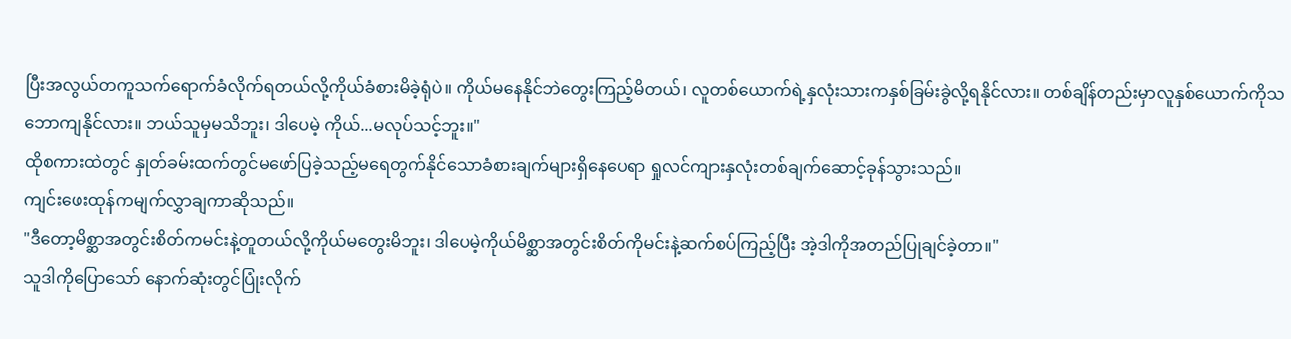ပြီးအလွယ်တကူသက်ရောက်ခံလိုက်ရတယ်လို့ကိုယ်ခံစားမိခဲ့ရုံပဲ။ ကိုယ်မနေနိုင်ဘဲတွေးကြည့်မိတယ်၊ လူတစ်ယောက်ရဲ့နှလုံးသားကနှစ်ခြမ်းခွဲလို့ရနိုင်လား။ တစ်ချိန်တည်းမှာလူနှစ်ယောက်ကိုသဘောကျနိုင်လား။ ဘယ်သူမှမသိဘူး၊ ဒါပေမဲ့ ကိုယ်...မလုပ်သင့်ဘူး။"
ထိုစကားထဲတွင် နှုတ်ခမ်းထက်တွင်မဖော်ပြခဲ့သည့်မရေတွက်နိုင်သောခံစားချက်များရှိနေပေရာ ရှုလင်ကျားနှလုံးတစ်ချက်ဆောင့်ခုန်သွားသည်။
ကျင်းဖေးထုန်ကမျက်လွှာချကာဆိုသည်။
"ဒီတော့မိစ္ဆာအတွင်းစိတ်ကမင်းနဲ့တူတယ်လို့ကိုယ်မတွေးမိဘူး၊ ဒါပေမဲ့ကိုယ်မိစ္ဆာအတွင်းစိတ်ကိုမင်းနဲ့ဆက်စပ်ကြည့်ပြီး အဲ့ဒါကိုအတည်ပြုချင်ခဲ့တာ။"
သူဒါကိုပြောသော် နောက်ဆုံးတွင်ပြုံးလိုက်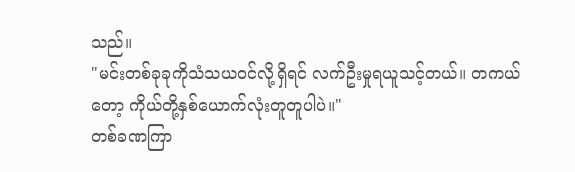သည်။
"မင်းတစ်ခုခုကိုသံသယဝင်လို့ရှိရင် လက်ဦးမှုရယူသင့်တယ်။ တကယ်တော့ ကိုယ်တို့နှစ်ယောက်လုံးတူတူပါပဲ။"
တစ်ခဏကြာ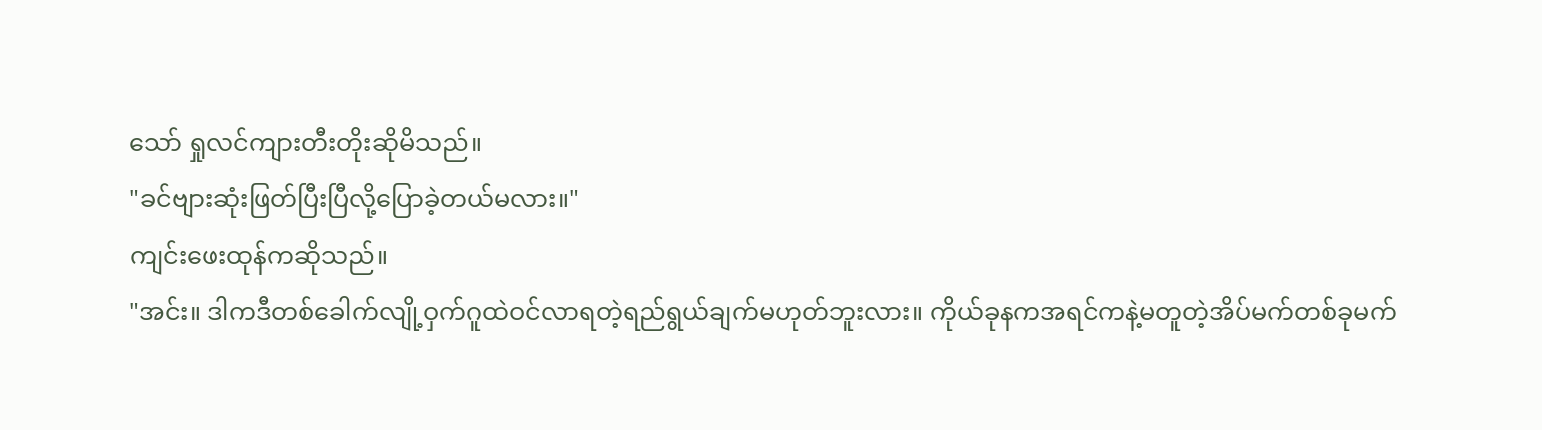သော် ရှုလင်ကျားတီးတိုးဆိုမိသည်။
"ခင်ဗျားဆုံးဖြတ်ပြီးပြီလို့ပြောခဲ့တယ်မလား။"
ကျင်းဖေးထုန်ကဆိုသည်။
"အင်း။ ဒါကဒီတစ်ခေါက်လျို့ဝှက်ဂူထဲဝင်လာရတဲ့ရည်ရွယ်ချက်မဟုတ်ဘူးလား။ ကိုယ်ခုနကအရင်ကနဲ့မတူတဲ့အိပ်မက်တစ်ခုမက်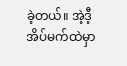ခဲ့တယ်။ အဲ့ဒီ့အိပ်မက်ထဲမှာ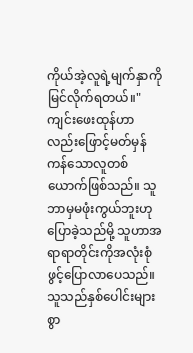ကိုယ်အဲ့လူရဲ့မျက်နှာကိုမြင်လိုက်ရတယ်။"
ကျင်းဖေးထုန်ဟာလည်းဖြောင့်မတ်မှန်ကန်သောလူတစ်ယောက်ဖြစ်သည်။ သူဘာမှမဖုံးကွယ်ဘူးဟုပြောခဲ့သည်မို့ သူဟာအရာရာတိုင်းကိုအလုံးစုံဖွင့်ပြောလာပေသည်။
သူသည်နှစ်ပေါင်းများစွာ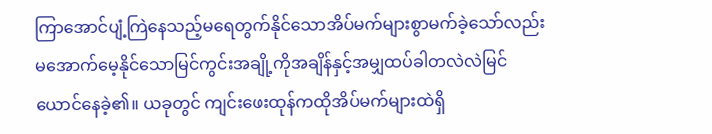ကြာအောင်ပျံ့ကြဲနေသည့်မရေတွက်နိုင်သောအိပ်မက်များစွာမက်ခဲ့သော်လည်း မအောက်မေ့နိုင်သောမြင်ကွင်းအချို့ကိုအချိန်နှင့်အမျှထပ်ခါတလဲလဲမြင်ယောင်နေခဲ့၏။ ယခုတွင် ကျင်းဖေးထုန်ကထိုအိပ်မက်များထဲရှိ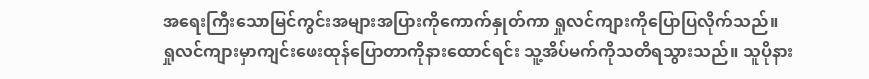အရေးကြီးသောမြင်ကွင်းအများအပြားကိုကောက်နှုတ်ကာ ရှုလင်ကျားကိုပြောပြလိုက်သည်။
ရှုလင်ကျားမှာကျင်းဖေးထုန်ပြောတာကိုနားထောင်ရင်း သူ့အိပ်မက်ကိုသတိရသွားသည်။ သူပိုနား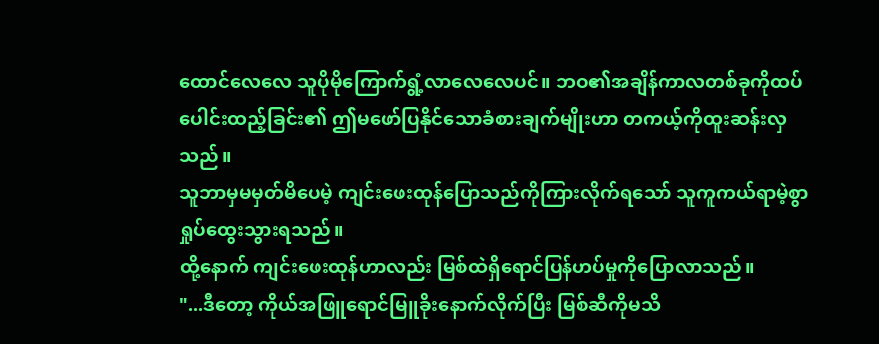ထောင်လေလေ သူပိုမိုကြောက်ရွံ့လာလေလေပင်။ ဘဝ၏အချိန်ကာလတစ်ခုကိုထပ်ပေါင်းထည့်ခြင်း၏ ဤမဖော်ပြနိုင်သောခံစားချက်မျိုးဟာ တကယ့်ကိုထူးဆန်းလှသည်။
သူဘာမှမမှတ်မိပေမဲ့ ကျင်းဖေးထုန်ပြောသည်ကိုကြားလိုက်ရသော် သူကူကယ်ရာမဲ့စွာရှုပ်ထွေးသွားရသည်။
ထို့နောက် ကျင်းဖေးထုန်ဟာလည်း မြစ်ထဲရှိရောင်ပြန်ဟပ်မှုကိုပြောလာသည်။
"...ဒီတော့ ကိုယ်အဖြူရောင်မြူခိုးနောက်လိုက်ပြီး မြစ်ဆီကိုမသိ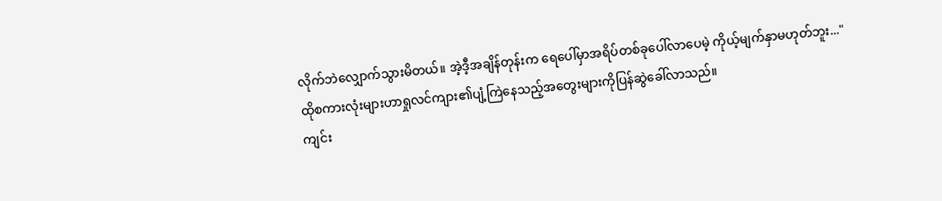လိုက်ဘဲလျှောက်သွားမိတယ်။ အဲ့ဒီ့အချိန်တုန်းက ရေပေါ်မှာအရိပ်တစ်ခုပေါ်လာပေမဲ့ ကိုယ့်မျက်နှာမဟုတ်ဘူး..."
ထိုစကားလုံးများဟာရှုလင်ကျား၏ပျံ့ကြဲနေသည့်အတွေးများကိုပြန်ဆွဲခေါ်လာသည်။
ကျင်း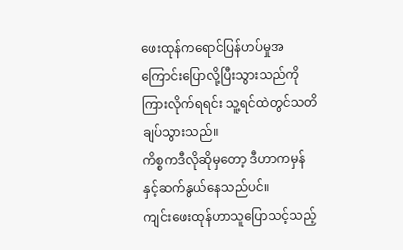ဖေးထုန်ကရောင်ပြန်ဟပ်မှုအကြောင်းပြောလို့ပြီးသွားသည်ကိုကြားလိုက်ရရင်း သူ့ရင်ထဲတွင်သတိချပ်သွားသည်။
ကိစ္စကဒီလိုဆိုမှတော့ ဒီဟာကမှန်နှင့်ဆက်နွယ်နေသည်ပင်။
ကျင်းဖေးထုန်ဟာသူပြောသင့်သည့်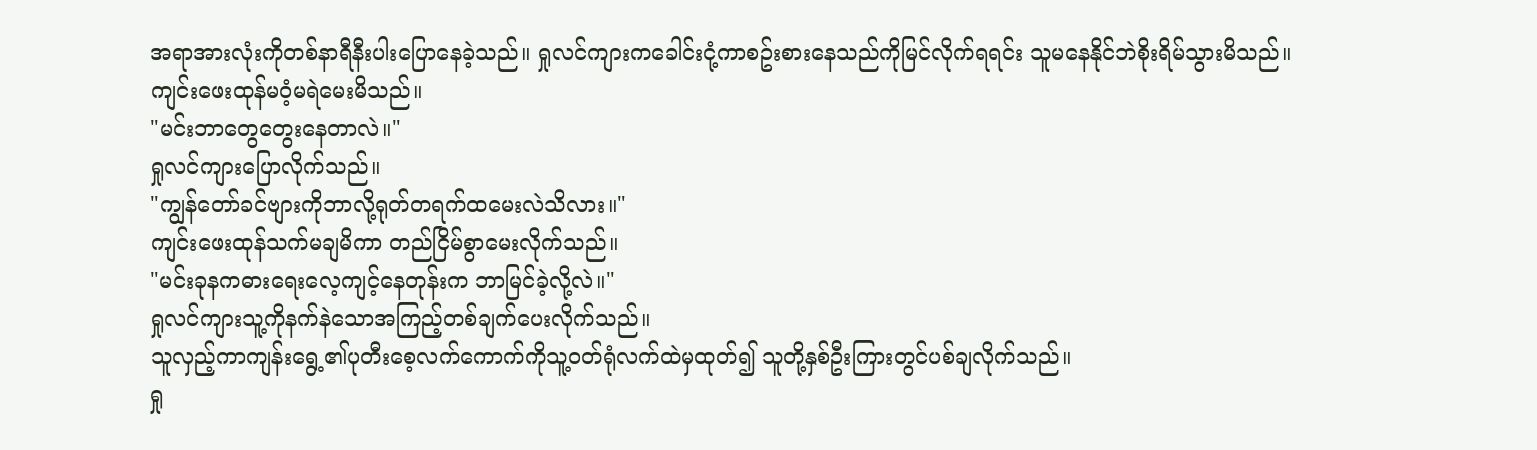အရာအားလုံးကိုတစ်နာရီနီးပါးပြောနေခဲ့သည်။ ရှုလင်ကျားကခေါင်းငုံ့ကာစဥ်းစားနေသည်ကိုမြင်လိုက်ရရင်း သူမနေနိုင်ဘဲစိုးရိမ်သွားမိသည်။
ကျင်းဖေးထုန်မဝံ့မရဲမေးမိသည်။
"မင်းဘာတွေတွေးနေတာလဲ။"
ရှုလင်ကျားပြောလိုက်သည်။
"ကျွန်တော်ခင်ဗျားကိုဘာလို့ရုတ်တရက်ထမေးလဲသိလား။"
ကျင်းဖေးထုန်သက်မချမိကာ တည်ငြိမ်စွာမေးလိုက်သည်။
"မင်းခုနကဓားရေးလေ့ကျင့်နေတုန်းက ဘာမြင်ခဲ့လို့လဲ။"
ရှုလင်ကျားသူ့ကိုနက်နဲသောအကြည့်တစ်ချက်ပေးလိုက်သည်။
သူလှည့်ကာကျန်းရွေ့၏ပုတီးစေ့လက်ကောက်ကိုသူ့ဝတ်ရုံလက်ထဲမှထုတ်၍ သူတို့နှစ်ဦးကြားတွင်ပစ်ချလိုက်သည်။
ရှု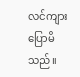လင်ကျားပြောမိသည်။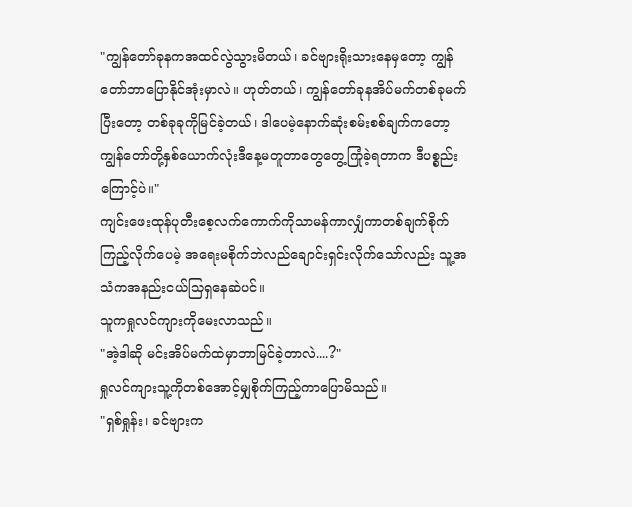"ကျွန်တော်ခုနကအထင်လွဲသွားမိတယ်၊ ခင်ဗျားရိုးသားနေမှတော့ ကျွန်တော်ဘာပြောနိုင်အုံးမှာလဲ။ ဟုတ်တယ်၊ ကျွန်တော်ခုနအိပ်မက်တစ်ခုမက်ပြီးတော့ တစ်ခုခုကိုမြင်ခဲ့တယ်၊ ဒါပေမဲ့နောက်ဆုံးစမ်းစစ်ချက်ကတော့ ကျွန်တော်တို့နှစ်ယောက်လုံးဒီနေ့မတူတာတွေတွေ့ကြုံခဲ့ရတာက ဒီပစ္စည်းကြောင့်ပဲ။"
ကျင်းဖေးထုန်ပုတီးစေ့လက်ကောက်ကိုသာမန်ကာလျှံကာတစ်ချက်စိုက်ကြည့်လိုက်ပေမဲ့ အရေးမစိုက်ဘဲလည်ချောင်းရှင်းလိုက်သော်လည်း သူ့အသံကအနည်းငယ်သြရှနေဆဲပင်။
သူကရှုလင်ကျားကိုမေးလာသည်။
"အဲ့ဒါဆို မင်းအိပ်မက်ထဲမှာဘာမြင်ခဲ့တာလဲ....?"
ရှုလင်ကျားသူ့ကိုတစ်အောင့်မျှစိုက်ကြည့်ကာပြောမိသည်။
"ရှစ်ရှုန်း၊ ခင်ဗျားက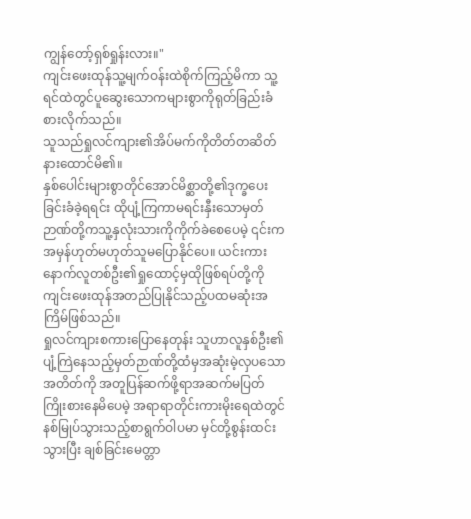ကျွန်တော့်ရှစ်ရှုန်းလား။"
ကျင်းဖေးထုန်သူ့မျက်ဝန်းထဲစိုက်ကြည့်မိကာ သူ့ရင်ထဲတွင်ပူဆွေးသောကများစွာကိုရုတ်ခြည်းခံစားလိုက်သည်။
သူသည်ရှုလင်ကျား၏အိပ်မက်ကိုတိတ်တဆိတ်နားထောင်မိ၏။
နှစ်ပေါင်းများစွာတိုင်အောင်မိစ္ဆာတို့၏ဒုက္ခပေးခြင်းခံခဲ့ရရင်း ထိုပျံ့ကြကာမရင်းနှီးသောမှတ်ဉာဏ်တို့ကသူ့နှလုံးသားကိုကိုက်ခဲစေပေမဲ့ ၎င်းကအမှန်ဟုတ်မဟုတ်သူမပြောနိုင်ပေ။ ယင်းကားနောက်လူတစ်ဦး၏ရှုထောင့်မှထိုဖြစ်ရပ်တို့ကို ကျင်းဖေးထုန်အတည်ပြုနိုင်သည့်ပထမဆုံးအကြိမ်ဖြစ်သည်။
ရှုလင်ကျားစကားပြောနေတုန်း သူဟာလူနှစ်ဦး၏ပျံ့ကြဲနေသည့်မှတ်ဉာဏ်တို့ထံမှအဆုံးမဲ့လှပသောအတိတ်ကို အတူပြန်ဆက်ဖို့ရာအဆက်မပြတ်ကြိုးစားနေမိပေမဲ့ အရာရာတိုင်းကားမိုးရေထဲတွင်နစ်မြုပ်သွားသည့်စာရွက်ဝါပမာ မှင်တို့စွန်းထင်းသွားပြီး ချစ်ခြင်းမေတ္တာ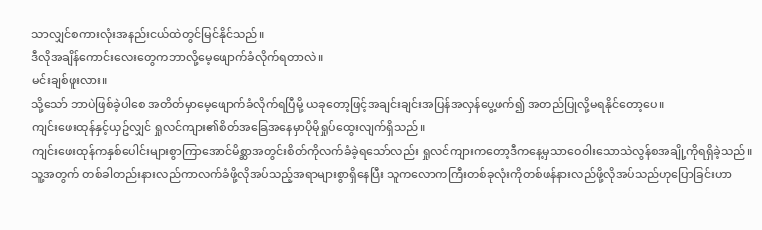သာလျှင်စကားလုံးအနည်းငယ်ထဲတွင်မြင်နိုင်သည်။
ဒီလိုအချိန်ကောင်းလေးတွေကဘာလို့မေ့ဖျောက်ခံလိုက်ရတာလဲ။
မင်းချစ်ဖူးလား။
သို့သော် ဘာပဲဖြစ်ခဲ့ပါစေ အတိတ်မှာမေ့ဖျောက်ခံလိုက်ရပြီမို့ ယခုတော့ဖြင့်အချင်းချင်းအပြန်အလှန်ပွေ့ဖက်၍ အတည်ပြုလို့မရနိုင်တော့ပေ။
ကျင်းဖေးထုန်နှင့်ယှဥ်လျှင် ရှုလင်ကျား၏စိတ်အခြေအနေမှာပိုမိုရှုပ်ထွေးလျက်ရှိသည်။
ကျင်းဖေးထုန်ကနှစ်ပေါင်းများစွာကြာအောင်မိစ္ဆာအတွင်းစိတ်ကိုလက်ခံခဲ့ရသော်လည်း ရှုလင်ကျားကတော့ဒီကနေ့မှသာဝေဝါးသောသဲလွန်စအချို့ကိုရရှိခဲ့သည်။
သူ့အတွက် တစ်ခါတည်းနားလည်ကာလက်ခံဖို့လိုအပ်သည့်အရာများစွာရှိနေပြီး သူကလောကကြီးတစ်ခုလုံးကိုတစ်ဖန်နားလည်ဖို့လိုအပ်သည်ဟုပြောခြင်းဟာ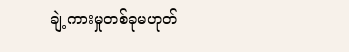ချဲ့ကားမှုတစ်ခုမဟုတ်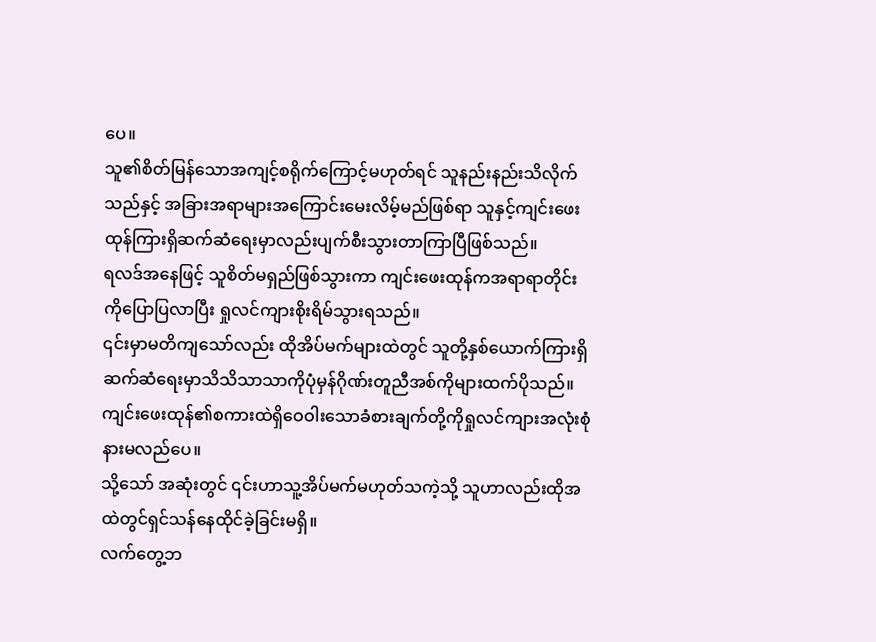ပေ။
သူ၏စိတ်မြန်သောအကျင့်စရိုက်ကြောင့်မဟုတ်ရင် သူနည်းနည်းသိလိုက်သည်နှင့် အခြားအရာများအကြောင်းမေးလိမ့်မည်ဖြစ်ရာ သူနှင့်ကျင်းဖေးထုန်ကြားရှိဆက်ဆံရေးမှာလည်းပျက်စီးသွားတာကြာပြီဖြစ်သည်။
ရလဒ်အနေဖြင့် သူစိတ်မရှည်ဖြစ်သွားကာ ကျင်းဖေးထုန်ကအရာရာတိုင်းကိုပြောပြလာပြီး ရှုလင်ကျားစိုးရိမ်သွားရသည်။
၎င်းမှာမတိကျသော်လည်း ထိုအိပ်မက်များထဲတွင် သူတို့နှစ်ယောက်ကြားရှိဆက်ဆံရေးမှာသိသိသာသာကိုပုံမှန်ဂိုဏ်းတူညီအစ်ကိုများထက်ပိုသည်။ ကျင်းဖေးထုန်၏စကားထဲရှိဝေဝါးသောခံစားချက်တို့ကိုရှုလင်ကျားအလုံးစုံနားမလည်ပေ။
သို့သော် အဆုံးတွင် ၎င်းဟာသူ့အိပ်မက်မဟုတ်သကဲ့သို့ သူဟာလည်းထိုအထဲတွင်ရှင်သန်နေထိုင်ခဲ့ခြင်းမရှိ။
လက်တွေ့ဘ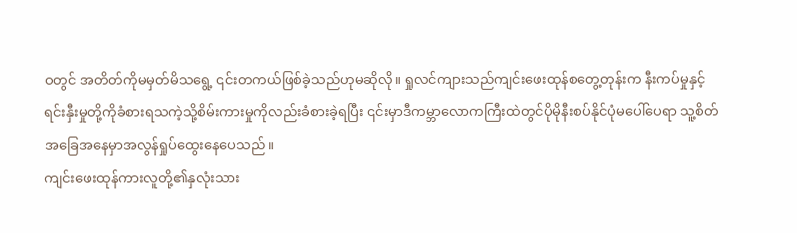ဝတွင် အတိတ်ကိုမမှတ်မိသရွေ့ ၎င်းတကယ်ဖြစ်ခဲ့သည်ဟုမဆိုလို။ ရှုလင်ကျားသည်ကျင်းဖေးထုန်စတွေ့တုန်းက နီးကပ်မှုနှင့်ရင်းနှီးမှုတို့ကိုခံစားရသကဲ့သို့စိမ်းကားမှုကိုလည်းခံစားခဲ့ရပြီး ၎င်းမှာဒီကမ္ဘာလောကကြီးထဲတွင်ပိုမိုနီးစပ်နိုင်ပုံမပေါ်ပေရာ သူ့စိတ်အခြေအနေမှာအလွန်ရှုပ်ထွေးနေပေသည်။
ကျင်းဖေးထုန်ကားလူတို့၏နှလုံးသား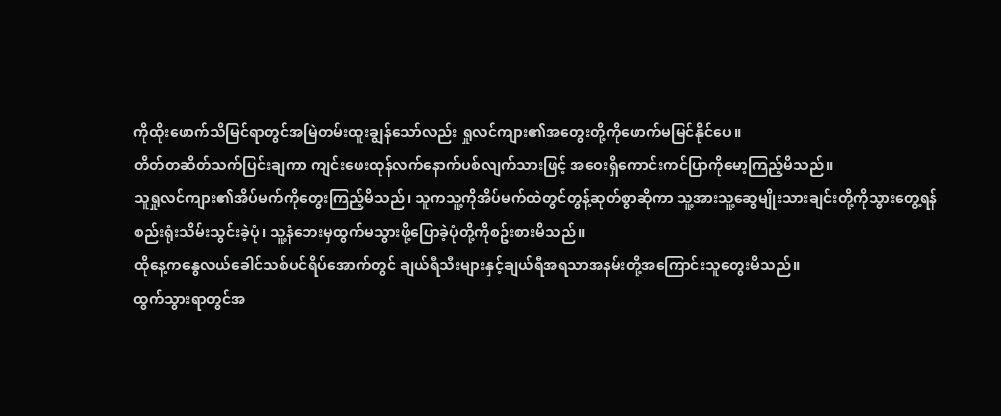ကိုထိုးဖောက်သိမြင်ရာတွင်အမြဲတမ်းထူးချွန်သော်လည်း ရှုလင်ကျား၏အတွေးတို့ကိုဖောက်မမြင်နိုင်ပေ။
တိတ်တဆိတ်သက်ပြင်းချကာ ကျင်းဖေးထုန်လက်နောက်ပစ်လျက်သားဖြင့် အဝေးရှိကောင်းကင်ပြာကိုမော့ကြည့်မိသည်။
သူရှုလင်ကျား၏အိပ်မက်ကိုတွေးကြည့်မိသည်၊ သူကသူ့ကိုအိပ်မက်ထဲတွင်တွန့်ဆုတ်စွာဆိုကာ သူ့အားသူ့ဆွေမျိုးသားချင်းတို့ကိုသွားတွေ့ရန်စည်းရုံးသိမ်းသွင်းခဲ့ပုံ၊ သူ့နံဘေးမှထွက်မသွားဖို့ပြောခဲ့ပုံတို့ကိုစဥ်းစားမိသည်။
ထိုနေ့ကနွေလယ်ခေါင်သစ်ပင်ရိပ်အောက်တွင် ချယ်ရီသီးများနှင့်ချယ်ရီအရသာအနမ်းတို့အကြောင်းသူတွေးမိသည်။
ထွက်သွားရာတွင်အ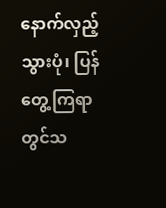နောက်လှည့်သွားပုံ၊ ပြန်တွေ့ကြရာတွင်သ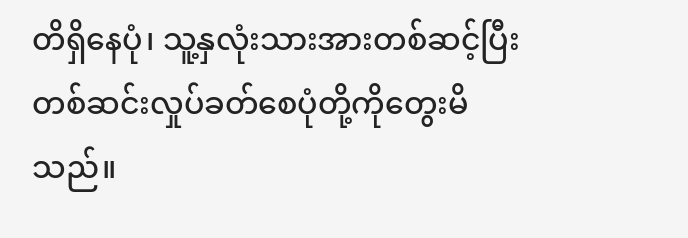တိရှိနေပုံ၊ သူ့နှလုံးသားအားတစ်ဆင့်ပြီးတစ်ဆင်းလှုပ်ခတ်စေပုံတို့ကိုတွေးမိသည်။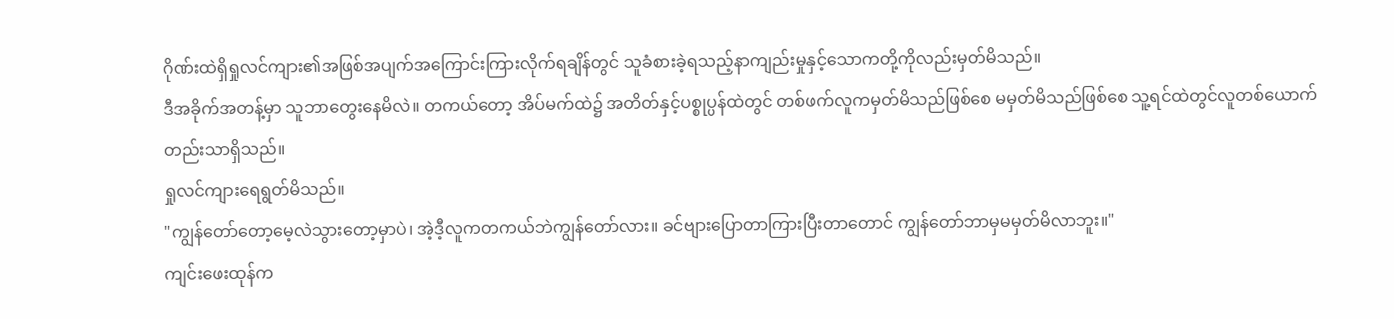ဂိုဏ်းထဲရှိရှုလင်ကျား၏အဖြစ်အပျက်အကြောင်းကြားလိုက်ရချိန်တွင် သူခံစားခဲ့ရသည့်နာကျည်းမှုနှင့်သောကတို့ကိုလည်းမှတ်မိသည်။
ဒီအခိုက်အတန့်မှာ သူဘာတွေးနေမိလဲ။ တကယ်တော့ အိပ်မက်ထဲ၌ အတိတ်နှင့်ပစ္စုပ္ပန်ထဲတွင် တစ်ဖက်လူကမှတ်မိသည်ဖြစ်စေ မမှတ်မိသည်ဖြစ်စေ သူ့ရင်ထဲတွင်လူတစ်ယောက်တည်းသာရှိသည်။
ရှုလင်ကျားရေရွတ်မိသည်။
"ကျွန်တော်တော့မေ့လဲသွားတော့မှာပဲ၊ အဲ့ဒီ့လူကတကယ်ဘဲကျွန်တော်လား။ ခင်ဗျားပြောတာကြားပြီးတာတောင် ကျွန်တော်ဘာမှမမှတ်မိလာဘူး။"
ကျင်းဖေးထုန်က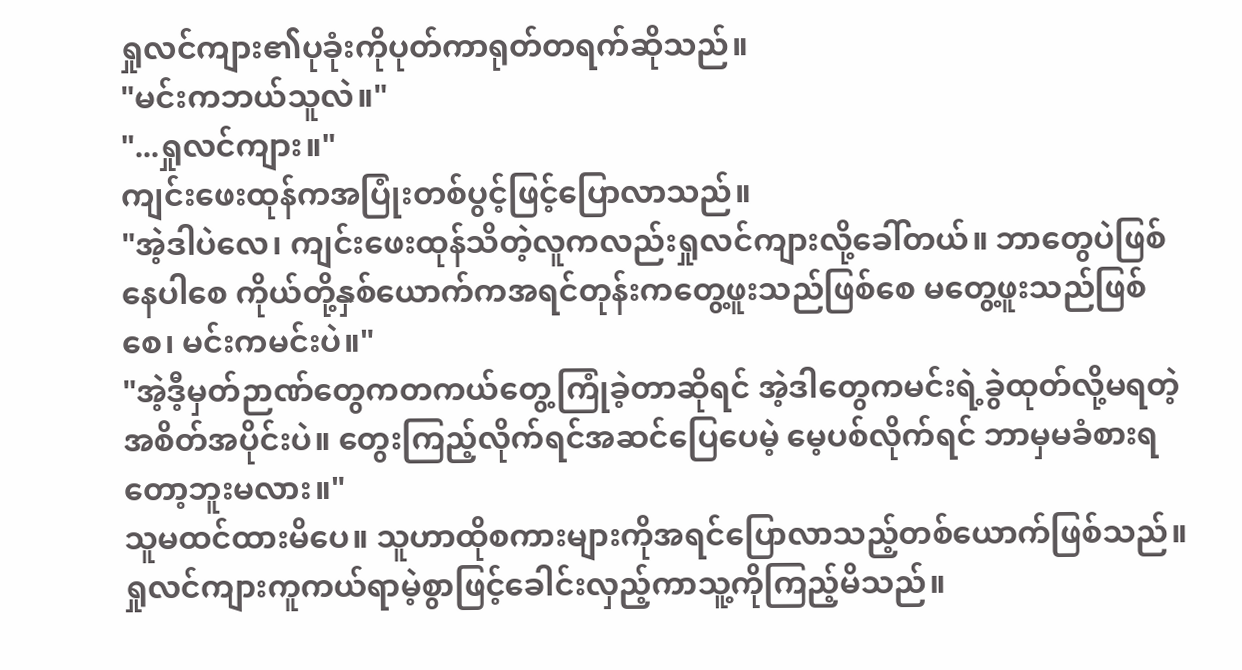ရှုလင်ကျား၏ပုခုံးကိုပုတ်ကာရုတ်တရက်ဆိုသည်။
"မင်းကဘယ်သူလဲ။"
"...ရှုလင်ကျား။"
ကျင်းဖေးထုန်ကအပြုံးတစ်ပွင့်ဖြင့်ပြောလာသည်။
"အဲ့ဒါပဲလေ၊ ကျင်းဖေးထုန်သိတဲ့လူကလည်းရှုလင်ကျားလို့ခေါ်တယ်။ ဘာတွေပဲဖြစ်နေပါစေ ကိုယ်တို့နှစ်ယောက်ကအရင်တုန်းကတွေ့ဖူးသည်ဖြစ်စေ မတွေ့ဖူးသည်ဖြစ်စေ၊ မင်းကမင်းပဲ။"
"အဲ့ဒီ့မှတ်ဉာဏ်တွေကတကယ်တွေ့ကြုံခဲ့တာဆိုရင် အဲ့ဒါတွေကမင်းရဲ့ခွဲထုတ်လို့မရတဲ့အစိတ်အပိုင်းပဲ။ တွေးကြည့်လိုက်ရင်အဆင်ပြေပေမဲ့ မေ့ပစ်လိုက်ရင် ဘာမှမခံစားရတော့ဘူးမလား။"
သူမထင်ထားမိပေ။ သူဟာထိုစကားများကိုအရင်ပြောလာသည့်တစ်ယောက်ဖြစ်သည်။ ရှုလင်ကျားကူကယ်ရာမဲ့စွာဖြင့်ခေါင်းလှည့်ကာသူ့ကိုကြည့်မိသည်။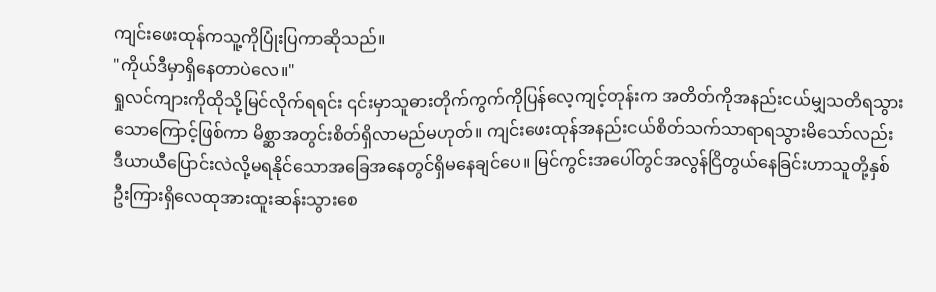ကျင်းဖေးထုန်ကသူ့ကိုပြုံးပြကာဆိုသည်။
"ကိုယ်ဒီမှာရှိနေတာပဲလေ။"
ရှုလင်ကျားကိုထိုသို့မြင်လိုက်ရရင်း ၎င်းမှာသူဓားတိုက်ကွက်ကိုပြန်လေ့ကျင့်တုန်းက အတိတ်ကိုအနည်းငယ်မျှသတိရသွားသောကြောင့်ဖြစ်ကာ မိစ္ဆာအတွင်းစိတ်ရှိလာမည်မဟုတ်။ ကျင်းဖေးထုန်အနည်းငယ်စိတ်သက်သာရာရသွားမိသော်လည်း ဒီယာယီပြောင်းလဲလို့မရနိုင်သောအခြေအနေတွင်ရှိမနေချင်ပေ။ မြင်ကွင်းအပေါ်တွင်အလွန်ငြိတွယ်နေခြင်းဟာသူတို့နှစ်ဦးကြားရှိလေထုအားထူးဆန်းသွားစေ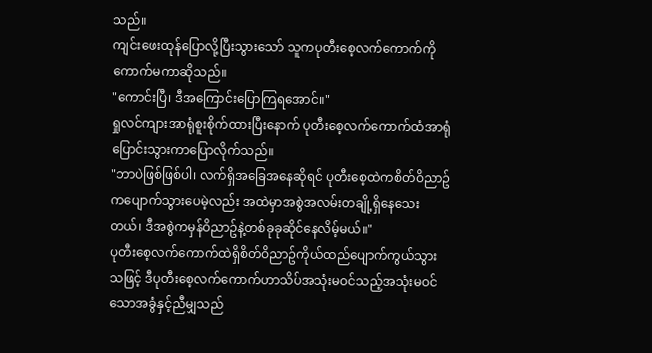သည်။
ကျင်းဖေးထုန်ပြောလို့ပြီးသွားသော် သူကပုတီးစေ့လက်ကောက်ကိုကောက်မကာဆိုသည်။
"ကောင်းပြီ၊ ဒီအကြောင်းပြောကြရအောင်။"
ရှုလင်ကျားအာရုံစူးစိုက်ထားပြီးနောက် ပုတီးစေ့လက်ကောက်ထံအာရုံပြောင်းသွားကာပြောလိုက်သည်။
"ဘာပဲဖြစ်ဖြစ်ပါ၊ လက်ရှိအခြေအနေဆိုရင် ပုတီးစေ့ထဲကစိတ်ဝိညာဥ်ကပျောက်သွားပေမဲ့လည်း အထဲမှာအစွဲအလမ်းတချို့ရှိနေသေးတယ်၊ ဒီအစွဲကမှန်ဝိညာဥ်နဲ့တစ်ခုခုဆိုင်နေလိမ့်မယ်။"
ပုတီးစေ့လက်ကောက်ထဲရှိစိတ်ဝိညာဥ်ကိုယ်ထည်ပျောက်ကွယ်သွားသဖြင့် ဒီပုတီးစေ့လက်ကောက်ဟာသိပ်အသုံးမဝင်သည့်အသုံးမဝင်သောအခွံနှင့်ညီမျှသည်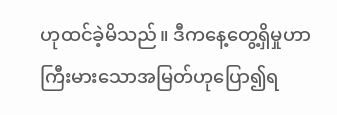ဟုထင်ခဲ့မိသည်။ ဒီကနေ့တွေ့ရှိမှုဟာကြီးမားသောအမြတ်ဟုပြော၍ရ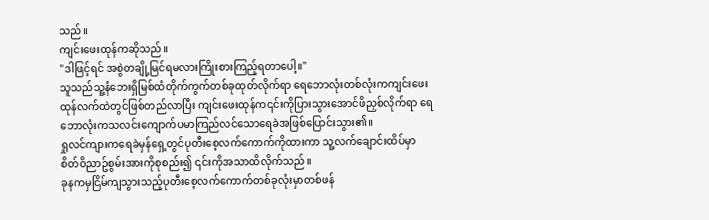သည်။
ကျင်းဖေးထုန်ကဆိုသည်။
"ဒါဖြင့်ရင် အစွဲတချို့မြင်ရမလားကြိုးစားကြည့်ရတာပေါ့။"
သူသည်သူ့နံဘေးရှိမြစ်ထံတိုက်ကွက်တစ်ခုထုတ်လိုက်ရာ ရေဘောလုံးတစ်လုံးကကျင်းဖေးထုန်လက်ထဲတွင်ဖြစ်တည်လာပြီး ကျင်းဖေးထုန်က၎င်းကိုပြားသွားအောင်ဖိညှစ်လိုက်ရာ ရေဘောလုံးကသလင်းကျောက်ပမာကြည်လင်သောရေခဲအဖြစ်ပြောင်းသွား၏။
ရှုလင်ကျားကရေခဲမှန်ရှေ့တွင်ပုတီးစေ့လက်ကောက်ကိုထားကာ သူ့လက်ချောင်းထိပ်မှာစိတ်ဝိညာဥ်စွမ်းအားကိုစုစည်း၍ ၎င်းကိုအသာထိလိုက်သည်။
ခုနကမှငြိမ်ကျသွားသည့်ပုတီးစေ့လက်ကောက်တစ်ခုလုံးမှာတစ်ဖန်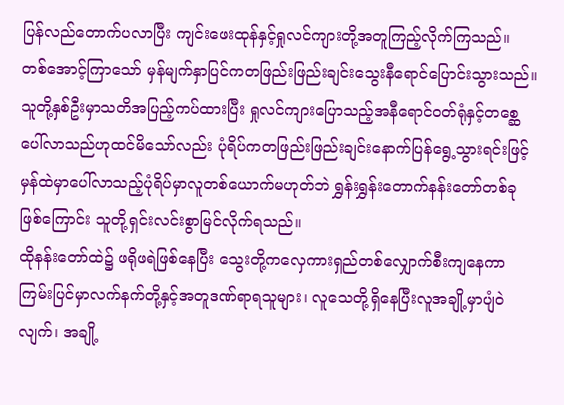ပြန်လည်တောက်ပလာပြီး ကျင်းဖေးထုန်နှင့်ရှုလင်ကျားတို့အတူကြည့်လိုက်ကြသည်။
တစ်အောင့်ကြာသော် မှန်မျက်နှာပြင်ကတဖြည်းဖြည်းချင်းသွေးနီရောင်ပြောင်းသွားသည်။
သူတို့နှစ်ဦးမှာသတိအပြည့်ကပ်ထားပြီး ရှုလင်ကျားပြောသည့်အနီရောင်ဝတ်ရုံနှင့်တစ္ဆေပေါ်လာသည်ဟုထင်မိသော်လည်း ပုံရိပ်ကတဖြည်းဖြည်းချင်းနောက်ပြန်ရွေ့သွားရင်းဖြင့် မှန်ထဲမှာပေါ်လာသည့်ပုံရိပ်မှာလူတစ်ယောက်မဟုတ်ဘဲ ရွှန်းရွှန်းတောက်နန်းတော်တစ်ခုဖြစ်ကြောင်း သူတို့ရှင်းလင်းစွာမြင်လိုက်ရသည်။
ထိုနန်းတော်ထဲ၌ ဖရိုဖရဲဖြစ်နေပြီး သွေးတို့ကလှေကားရှည်တစ်လျှောက်စီးကျနေကာ ကြမ်းပြင်မှာလက်နက်တို့နှင့်အတူဒဏ်ရာရသူများ၊ လူသေတို့ရှိနေပြီးလူအချို့မှာပျံဝဲလျက်၊ အချို့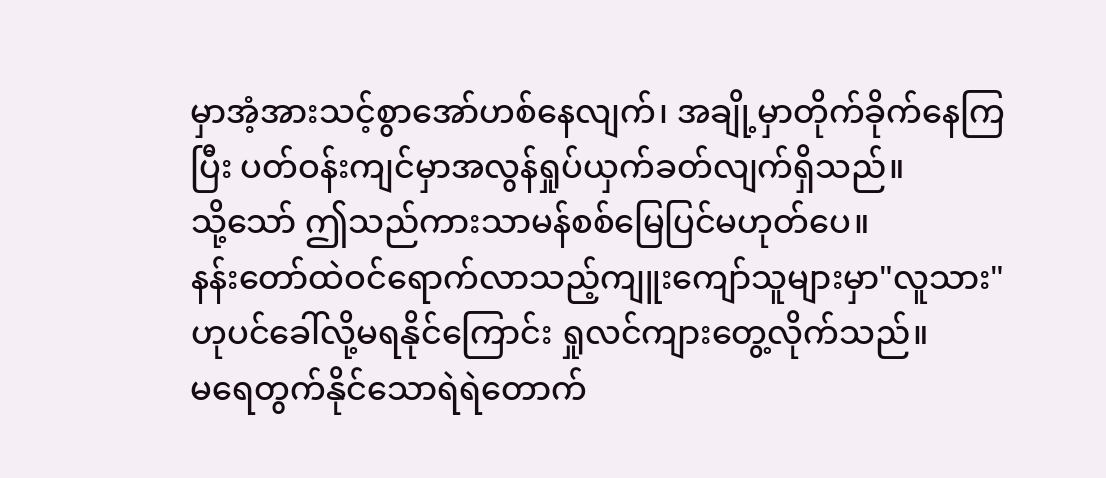မှာအံ့အားသင့်စွာအော်ဟစ်နေလျက်၊ အချို့မှာတိုက်ခိုက်နေကြပြီး ပတ်ဝန်းကျင်မှာအလွန်ရှုပ်ယှက်ခတ်လျက်ရှိသည်။
သို့သော် ဤသည်ကားသာမန်စစ်မြေပြင်မဟုတ်ပေ။
နန်းတော်ထဲဝင်ရောက်လာသည့်ကျူးကျော်သူများမှာ"လူသား"ဟုပင်ခေါ်လို့မရနိုင်ကြောင်း ရှုလင်ကျားတွေ့လိုက်သည်။
မရေတွက်နိုင်သောရဲရဲတောက်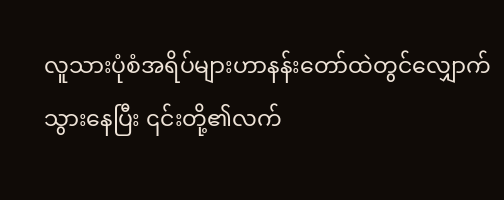လူသားပုံစံအရိပ်များဟာနန်းတော်ထဲတွင်လျှောက်သွားနေပြီး ၎င်းတို့၏လက်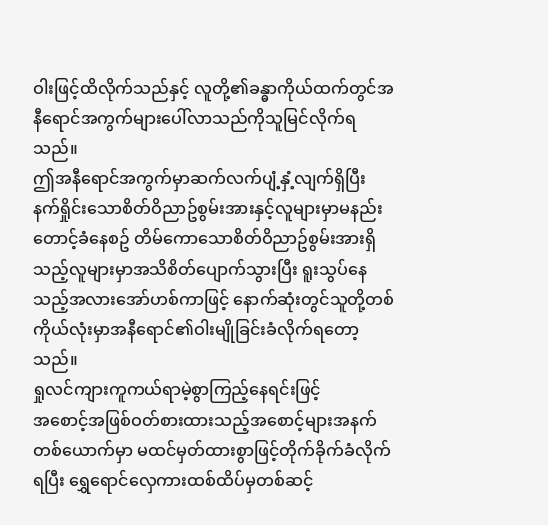ဝါးဖြင့်ထိလိုက်သည်နှင့် လူတို့၏ခန္ဓာကိုယ်ထက်တွင်အနီရောင်အကွက်များပေါ်လာသည်ကိုသူမြင်လိုက်ရသည်။
ဤအနီရောင်အကွက်မှာဆက်လက်ပျံ့နှံ့လျက်ရှိပြီး နက်ရှိုင်းသောစိတ်ဝိညာဥ်စွမ်းအားနှင့်လူများမှာမနည်းတောင့်ခံနေစဥ် တိမ်ကောသောစိတ်ဝိညာဥ်စွမ်းအားရှိသည့်လူများမှာအသိစိတ်ပျောက်သွားပြီး ရူးသွပ်နေသည့်အလားအော်ဟစ်ကာဖြင့် နောက်ဆုံးတွင်သူတို့တစ်ကိုယ်လုံးမှာအနီရောင်၏ဝါးမျိုခြင်းခံလိုက်ရတော့သည်။
ရှုလင်ကျားကူကယ်ရာမဲ့စွာကြည့်နေရင်းဖြင့်
အစောင့်အဖြစ်ဝတ်စားထားသည့်အစောင့်များအနက်တစ်ယောက်မှာ မထင်မှတ်ထားစွာဖြင့်တိုက်ခိုက်ခံလိုက်ရပြီး ရွှေရောင်လှေကားထစ်ထိပ်မှတစ်ဆင့်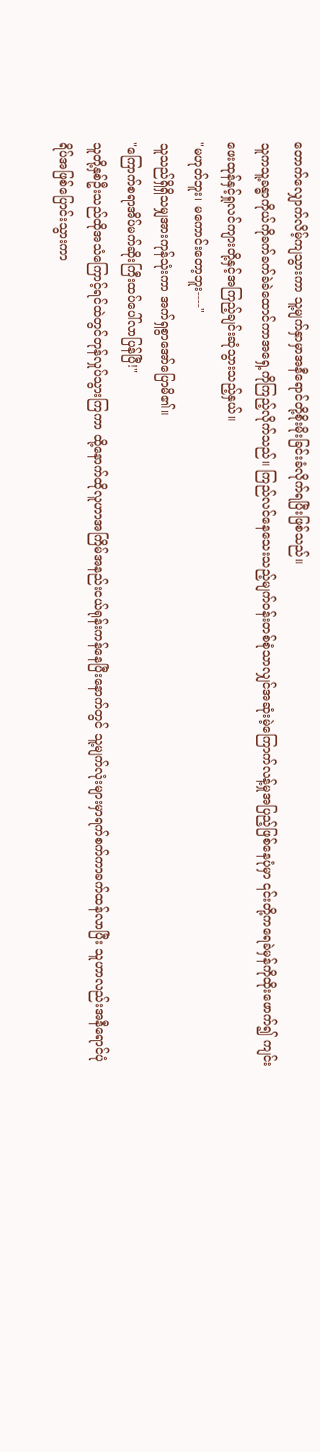တောက်လျှောက်လိမ့်ကျသွားကာ သူ့မျက်နှာမှာအနီရောင်တို့စိုးမိုးခြင်းခံလိုက်ရပြီးဖြစ်သည်။
သူကသူ့ခန္ဓာကိုယ်ကိုခက်ခက်ခဲခဲထောင်ကာအရှေ့ကိုကြည့်လိုက်သည်။ ကြည်လင်နေသေးသည့်မျက်ဝန်းတစ်စုံသာလျှင်အဆုံးမဲ့ကြောက်လန့်မှုအပြည့်ဖြစ်နေပုံမှာ ၎င်းတို့ကရေခဲမှန်ကိုထိုးဖောက်၍ ကျင်းဖေးထုန်နှင့်ရှုလင်ကျားတို့နှင့်အကြည့်ချင်းဆုံသွားသည့်နှယ်။
"မဟုတ်ဘူး၊ မကောင်းတော့ဘူး----"
သူသည်ရှိရှိသမျှအားကုန်သုံးကာ အက်ရှစွာအော်ပြောမိ၏။
"ကြောက်စရာအိပ်မက်ဆိုးကြီးထပ်ပေါ်လာပြန်ပြီ!"
သူတို့နှစ်ဦးသည်ထိုအသံကြောင့်ရင်ထဲတွင်တုန်လှုပ်သွားကြကာ ထို့နောက်ထိုလူဟာအကြိမ်အနည်းငယ်ရုန်းကန်နေပြီးနောက်တွင် သူ့မျက်လုံးများမှာရက်စက်ကာခက်ထန်လာပြီး သူဟာလည်းအနီရောင်ပုံရိပ်အဖြစ်ပြောင်းသွားကာ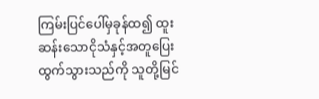ကြမ်းပြင်ပေါ်မှခုန်ထ၍ ထူးဆန်းသောငိုသံနှင့်အတူပြေးထွက်သွားသည်ကို သူတို့မြင်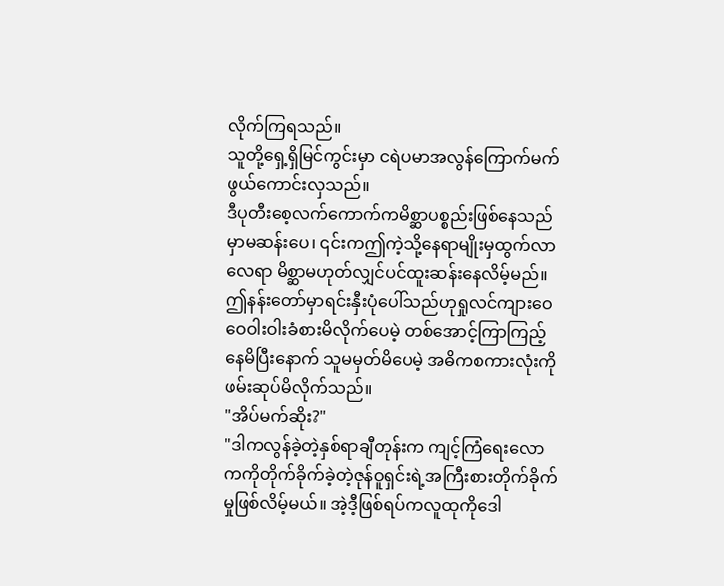လိုက်ကြရသည်။
သူတို့ရှေ့ရှိမြင်ကွင်းမှာ ငရဲပမာအလွန်ကြောက်မက်ဖွယ်ကောင်းလှသည်။
ဒီပုတီးစေ့လက်ကောက်ကမိစ္ဆာပစ္စည်းဖြစ်နေသည်မှာမဆန်းပေ၊ ၎င်းကဤကဲ့သို့နေရာမျိုးမှထွက်လာလေရာ မိစ္ဆာမဟုတ်လျှင်ပင်ထူးဆန်းနေလိမ့်မည်။
ဤနန်းတော်မှာရင်းနှီးပုံပေါ်သည်ဟုရှုလင်ကျားဝေဝေဝါးဝါးခံစားမိလိုက်ပေမဲ့ တစ်အောင့်ကြာကြည့်နေမိပြီးနောက် သူမမှတ်မိပေမဲ့ အဓိကစကားလုံးကိုဖမ်းဆုပ်မိလိုက်သည်။
"အိပ်မက်ဆိုး?"
"ဒါကလွန်ခဲ့တဲ့နှစ်ရာချီတုန်းက ကျင့်ကြံရေးလောကကိုတိုက်ခိုက်ခဲ့တဲ့ဇုန်ဝူရှင်းရဲ့အကြီးစားတိုက်ခိုက်မှုဖြစ်လိမ့်မယ်။ အဲ့ဒီ့ဖြစ်ရပ်ကလူထုကိုဒေါ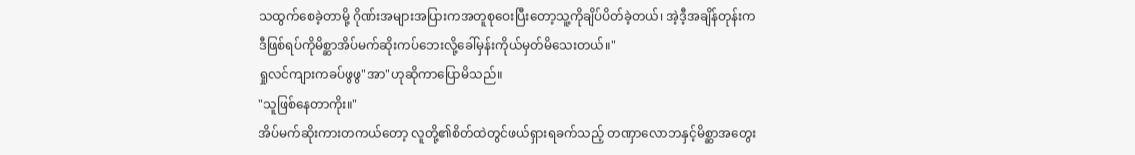သထွက်စေခဲ့တာမို့ ဂိုဏ်းအများအပြားကအတူစုဝေးပြီးတော့သူ့ကိုချိပ်ပိတ်ခဲ့တယ်၊ အဲ့ဒီ့အချိန်တုန်းက ဒီဖြစ်ရပ်ကိုမိစ္ဆာအိပ်မက်ဆိုးကပ်ဘေးလို့ခေါ်မှန်းကိုယ်မှတ်မိသေးတယ်။"
ရှုလင်ကျားကခပ်ဖွဖွ"အာ"ဟုဆိုကာပြောမိသည်။
"သူဖြစ်နေတာကိုး။"
အိပ်မက်ဆိုးကားတကယ်တော့ လူတို့၏စိတ်ထဲတွင်ဖယ်ရှားရခက်သည့် တဏှာလောဘနှင့်မိစ္ဆာအတွေး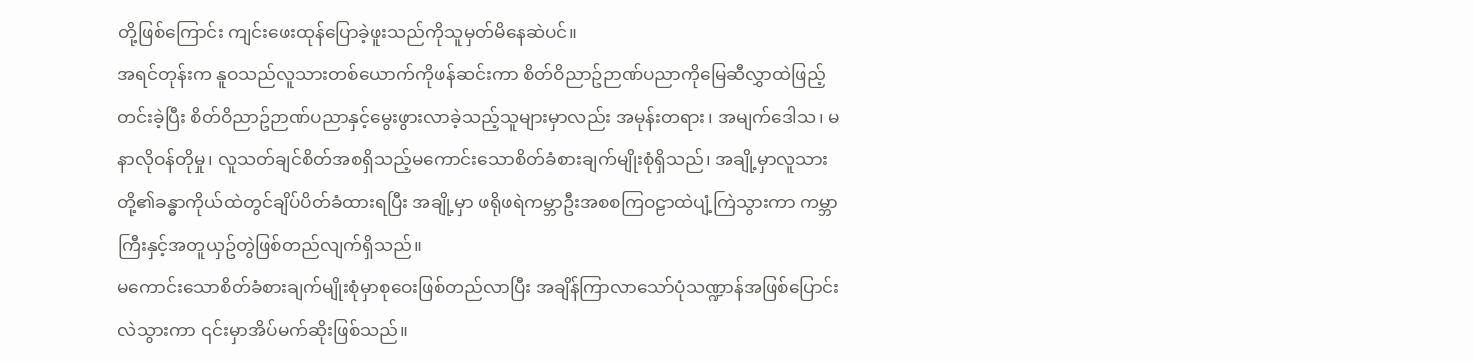တို့ဖြစ်ကြောင်း ကျင်းဖေးထုန်ပြောခဲ့ဖူးသည်ကိုသူမှတ်မိနေဆဲပင်။
အရင်တုန်းက နူဝသည်လူသားတစ်ယောက်ကိုဖန်ဆင်းကာ စိတ်ဝိညာဥ်ဉာဏ်ပညာကိုမြေဆီလွှာထဲဖြည့်တင်းခဲ့ပြီး စိတ်ဝိညာဥ်ဉာဏ်ပညာနှင့်မွေးဖွားလာခဲ့သည့်သူများမှာလည်း အမုန်းတရား၊ အမျက်ဒေါသ၊ မနာလိုဝန်တိုမှု၊ လူသတ်ချင်စိတ်အစရှိသည့်မကောင်းသောစိတ်ခံစားချက်မျိုးစုံရှိသည်၊ အချို့မှာလူသားတို့၏ခန္ဓာကိုယ်ထဲတွင်ချိပ်ပိတ်ခံထားရပြီး အချို့မှာ ဖရိုဖရဲကမ္ဘာဦးအစစကြဝဠာထဲပျံ့ကြဲသွားကာ ကမ္ဘာကြီးနှင့်အတူယှဥ်တွဲဖြစ်တည်လျက်ရှိသည်။
မကောင်းသောစိတ်ခံစားချက်မျိုးစုံမှာစုဝေးဖြစ်တည်လာပြီး အချိန်ကြာလာသော်ပုံသဏ္ဍာန်အဖြစ်ပြောင်းလဲသွားကာ ၎င်းမှာအိပ်မက်ဆိုးဖြစ်သည်။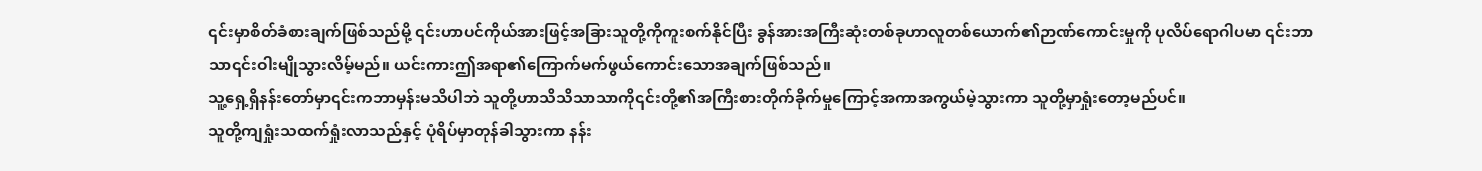၎င်းမှာစိတ်ခံစားချက်ဖြစ်သည်မို့ ၎င်းဟာပင်ကိုယ်အားဖြင့်အခြားသူတို့ကိုကူးစက်နိုင်ပြီး ခွန်အားအကြီးဆုံးတစ်ခုဟာလူတစ်ယောက်၏ဉာဏ်ကောင်းမှုကို ပုလိပ်ရောဂါပမာ ၎င်းဘာသာ၎င်းဝါးမျိုသွားလိမ့်မည်။ ယင်းကားဤအရာ၏ကြောက်မက်ဖွယ်ကောင်းသောအချက်ဖြစ်သည်။
သူ့ရှေ့ရှိနန်းတော်မှာ၎င်းကဘာမှန်းမသိပါဘဲ သူတို့ဟာသိသိသာသာကို၎င်းတို့၏အကြီးစားတိုက်ခိုက်မှုကြောင့်အကာအကွယ်မဲ့သွားကာ သူတို့မှာရှုံးတော့မည်ပင်။
သူတို့ကျရှုံးသထက်ရှုံးလာသည်နှင့် ပုံရိပ်မှာတုန်ခါသွားကာ နန်း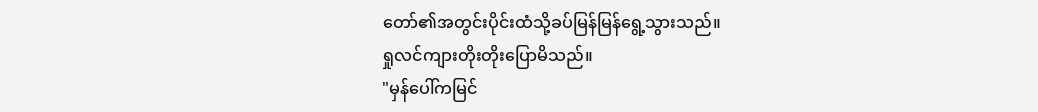တော်၏အတွင်းပိုင်းထံသို့ခပ်မြန်မြန်ရွေ့သွားသည်။
ရှုလင်ကျားတိုးတိုးပြောမိသည်။
"မှန်ပေါ်ကမြင်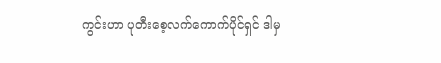ကွင်းဟာ ပုတီးစေ့လက်ကောက်ပိုင်ရှင် ဒါမှ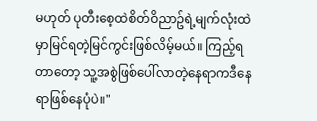မဟုတ် ပုတီးစေ့ထဲစိတ်ဝိညာဥ်ရဲ့မျက်လုံးထဲမှာမြင်ရတဲ့မြင်ကွင်းဖြစ်လိမ့်မယ်။ ကြည့်ရတာတော့ သူ့အစွဲဖြစ်ပေါ်လာတဲ့နေရာကဒီနေရာဖြစ်နေပုံပဲ။"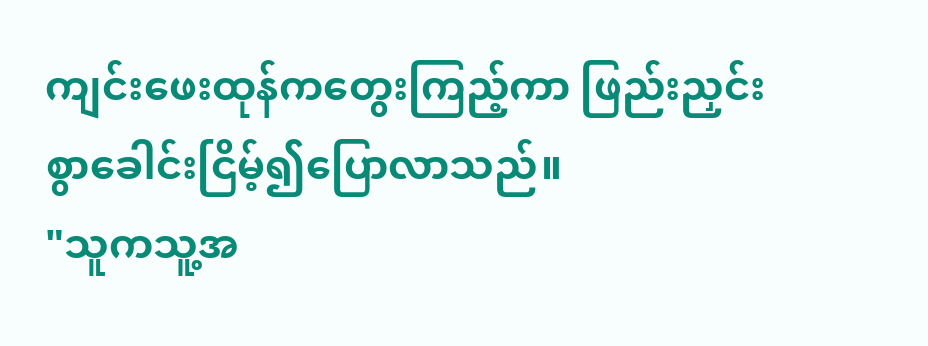ကျင်းဖေးထုန်ကတွေးကြည့်ကာ ဖြည်းညှင်းစွာခေါင်းငြိမ့်၍ပြောလာသည်။
"သူကသူ့အ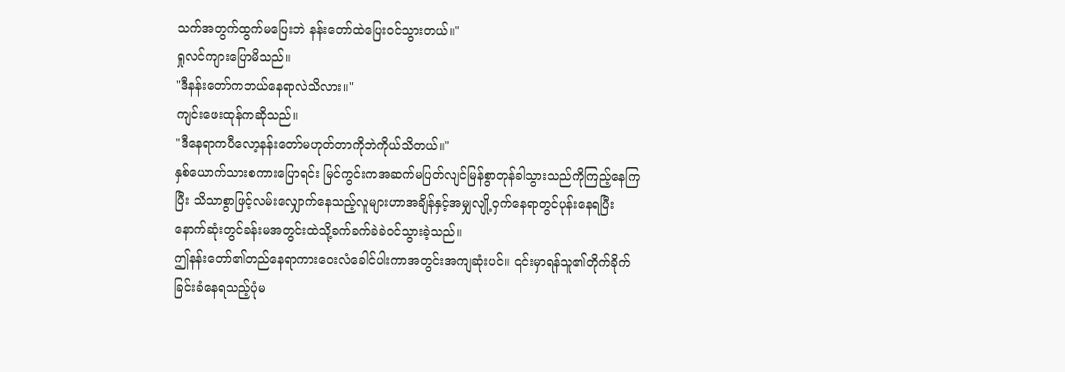သက်အတွက်ထွက်မပြေးဘဲ နန်းတော်ထဲပြေးဝင်သွားတယ်။"
ရှုလင်ကျားပြောမိသည်။
"ဒီနန်းတော်ကဘယ်နေရာလဲသိလား။"
ကျင်းဖေးထုန်ကဆိုသည်။
"ဒီနေရာကပီလော့နန်းတော်မဟုတ်တာကိုဘဲကိုယ်သိတယ်။"
နှစ်ယောက်သားစကားပြောရင်း မြင်ကွင်းကအဆက်မပြတ်လျင်မြန်စွာတုန်ခါသွားသည်ကိုကြည့်နေကြပြီး သိသာစွာဖြင့်လမ်းလျှောက်နေသည့်လူများဟာအချိန်နှင့်အမျှလျို့ဝှက်နေရာတွင်ပုန်းနေရပြီး နောက်ဆုံးတွင်ခန်းမအတွင်းထဲသို့ခက်ခက်ခဲခဲဝင်သွားခဲ့သည်။
ဤနန်းတော်၏တည်နေရာကားဝေးလံခေါင်ပါးကာအတွင်းအကျဆုံးပင်။ ၎င်းမှာရန်သူ၏တိုက်ခိုက်ခြင်းခံနေရသည့်ပုံမ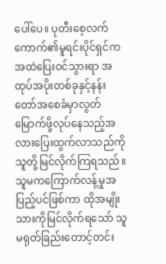ပေါ်ပေ။ ပုတီးစေ့လက်ကောက်၏မူရင်းပိုင်ရှင်ကအထဲပြေးဝင်သွားရာ အထုပ်အပိုးတစ်ခုနှင့်နန်းတော်အစေခံမှာလွတ်မြောက်ဖို့လုပ်နေသည့်အလားပြေးထွက်လာသည်ကို သူတို့မြင်လိုက်ကြရသည်။
သူမကကြောက်လန့်မှုအပြည့်ပင်ဖြစ်ကာ ထိုအမျိုးသားကိုမြင်လိုက်ရသော် သူမရုတ်ခြည်းတောင့်တင်း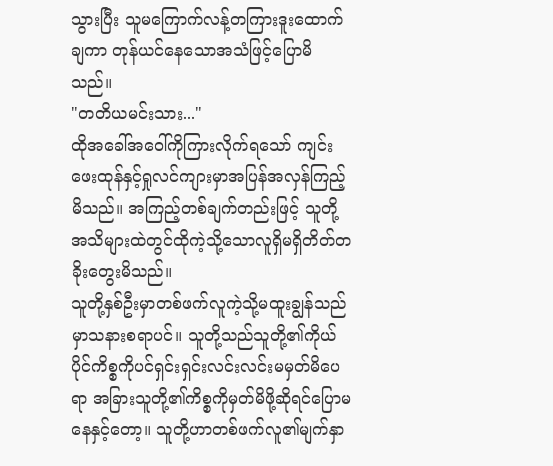သွားပြီး သူမကြောက်လန့်တကြားဒူးထောက်ချကာ တုန်ယင်နေသောအသံဖြင့်ပြောမိသည်။
"တတိယမင်းသား..."
ထိုအခေါ်အဝေါ်ကိုကြားလိုက်ရသော် ကျင်းဖေးထုန်နှင့်ရှုလင်ကျားမှာအပြန်အလှန်ကြည့်မိသည်။ အကြည့်တစ်ချက်တည်းဖြင့် သူတို့အသိများထဲတွင်ထိုကဲ့သို့သောလူရှိမရှိတိတ်တခိုးတွေးမိသည်။
သူတို့နှစ်ဦးမှာတစ်ဖက်လူကဲ့သို့မထူးချွန်သည်မှာသနားစရာပင်။ သူတို့သည်သူတို့၏ကိုယ်ပိုင်ကိစ္စကိုပင်ရှင်းရှင်းလင်းလင်းမမှတ်မိပေရာ အခြားသူတို့၏ကိစ္စကိုမှတ်မိဖို့ဆိုရင်ပြောမနေနှင့်တော့။ သူတို့ဟာတစ်ဖက်လူ၏မျက်နှာ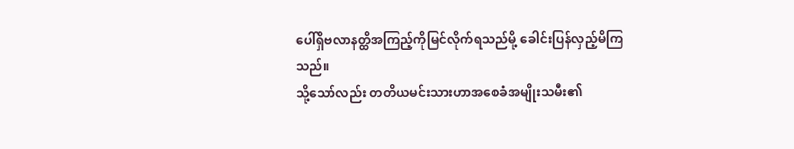ပေါ်ရှိဗလာနတ္ထိအကြည့်ကိုမြင်လိုက်ရသည်မို့ ခေါင်းပြန်လှည့်မိကြသည်။
သို့သော်လည်း တတိယမင်းသားဟာအစေခံအမျိုးသမီး၏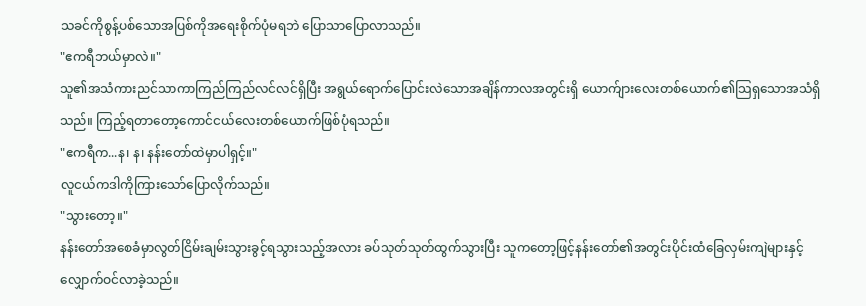သခင်ကိုစွန့်ပစ်သောအပြစ်ကိုအရေးစိုက်ပုံမရဘဲ ပြောသာပြောလာသည်။
"ဧကရီဘယ်မှာလဲ။"
သူ၏အသံကားညင်သာကာကြည်ကြည်လင်လင်ရှိပြီး အရွယ်ရောက်ပြောင်းလဲသောအချိန်ကာလအတွင်းရှိ ယောက်ျားလေးတစ်ယောက်၏သြရှသောအသံရှိသည်။ ကြည့်ရတာတော့ကောင်ငယ်လေးတစ်ယောက်ဖြစ်ပုံရသည်။
"ဧကရီက...န၊ န၊ နန်းတော်ထဲမှာပါရှင့်။"
လူငယ်ကဒါကိုကြားသော်ပြောလိုက်သည်။
"သွားတော့။"
နန်းတော်အစေခံမှာလွတ်ငြိမ်းချမ်းသွားခွင့်ရသွားသည့်အလား ခပ်သုတ်သုတ်ထွက်သွားပြီး သူကတော့ဖြင့်နန်းတော်၏အတွင်းပိုင်းထံခြေလှမ်းကျဲများနှင့်လျှောက်ဝင်လာခဲ့သည်။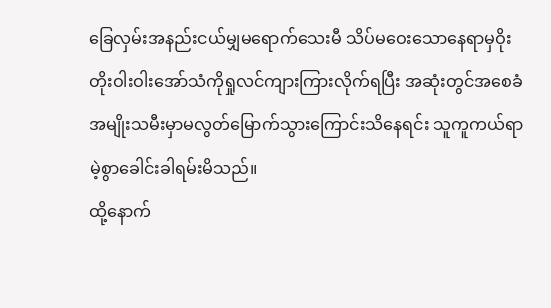ခြေလှမ်းအနည်းငယ်မျှမရောက်သေးမီ သိပ်မဝေးသောနေရာမှဝိုးတိုးဝါးဝါးအော်သံကိုရှုလင်ကျားကြားလိုက်ရပြီး အဆုံးတွင်အစေခံအမျိုးသမီးမှာမလွတ်မြောက်သွားကြောင်းသိနေရင်း သူကူကယ်ရာမဲ့စွာခေါင်းခါရမ်းမိသည်။
ထို့နောက်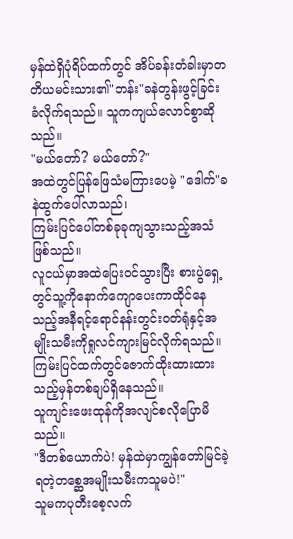မှန်ထဲရှိပုံရိပ်ထက်တွင် အိပ်ခန်းတံခါးမှာတတိယမင်းသား၏"ဘန်း"ခနဲတွန်းဖွင့်ခြင်းခံလိုက်ရသည်။ သူကကျယ်လောင်စွာဆိုသည်။
"မယ်တော်? မယ်တော်?"
အထဲတွင်ပြန်ဖြေသံမကြားပေမဲ့ "ဒေါက်"ခနဲထွက်ပေါ်လာသည်၊
ကြမ်းပြင်ပေါ်တစ်ခုခုကျသွားသည့်အသံဖြစ်သည်။
လူငယ်မှာအထဲပြေးဝင်သွားပြီး စားပွဲရှေ့တွင်သူ့ကိုနောက်ကျောပေးကာထိုင်နေသည့်အနီရင့်ရောင်နန်းတွင်းဝတ်ရုံနှင့်အမျိုးသမီးကိုရှုလင်ကျားမြင်လိုက်ရသည်။ ကြမ်းပြင်ထက်တွင်ဇောက်ထိုးထားထားသည့်မှန်တစ်ချပ်ရှိနေသည်။
သူကျင်းဖေးထုန်ကိုအလျင်စလိုပြောမိသည်။
"ဒီတစ်ယောက်ပဲ! မှန်ထဲမှာကျွန်တော်မြင်ခဲ့ရတဲ့တစ္ဆေအမျိုးသမီးကသူမပဲ!"
သူမကပုတီးစေ့လက်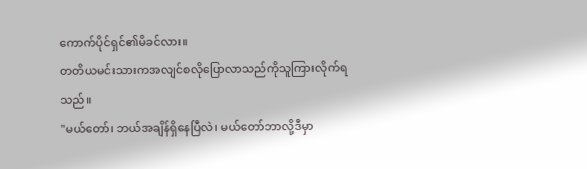ကောက်ပိုင်ရှင်၏မိခင်လား။
တတိယမင်းသားကအလျင်စလိုပြောလာသည်ကိုသူကြားလိုက်ရသည်။
"မယ်တော်၊ ဘယ်အချိန်ရှိနေပြီလဲ၊ မယ်တော်ဘာလို့ဒီမှာ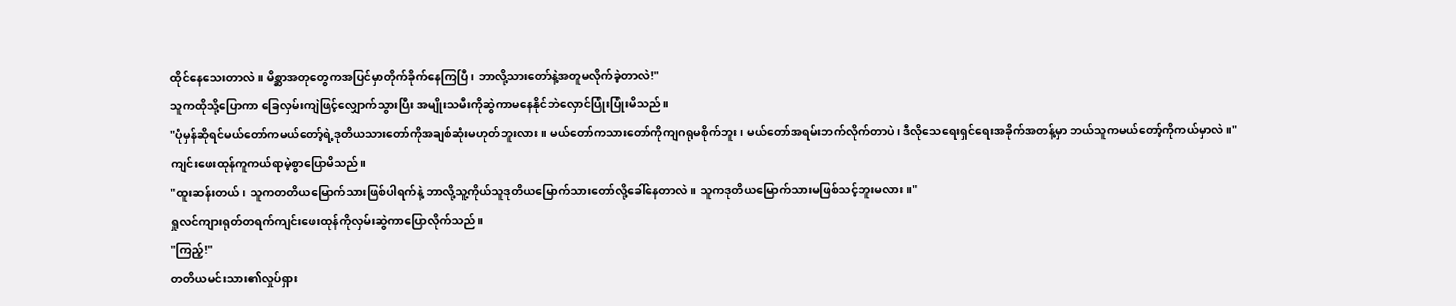ထိုင်နေသေးတာလဲ။ မိစ္ဆာအတုတွေကအပြင်မှာတိုက်ခိုက်နေကြပြီ၊ ဘာလို့သားတော်နဲ့အတူမလိုက်ခဲ့တာလဲ!"
သူကထိုသို့ပြောကာ ခြေလှမ်းကျဲဖြင့်လျှောက်သွားပြီး အမျိုးသမီးကိုဆွဲကာမနေနိုင်ဘဲလှောင်ပြုံးပြုံးမိသည်။
"ပုံမှန်ဆိုရင်မယ်တော်ကမယ်တော့်ရဲ့ဒုတိယသားတော်ကိုအချစ်ဆုံးမဟုတ်ဘူးလား။ မယ်တော်ကသားတော်ကိုကျဂရုမစိုက်ဘူး၊ မယ်တော်အရမ်းဘက်လိုက်တာပဲ၊ ဒီလိုသေရေးရှင်ရေးအခိုက်အတန့်မှာ ဘယ်သူကမယ်တော့်ကိုကယ်မှာလဲ။"
ကျင်းဖေးထုန်ကူကယ်ရာမဲ့စွာပြောမိသည်။
"ထူးဆန်းတယ်၊ သူကတတိယမြောက်သားဖြစ်ပါရက်နဲ့ ဘာလို့သူ့ကိုယ်သူဒုတိယမြောက်သားတော်လို့ခေါ်နေတာလဲ။ သူကဒုတိယမြောက်သားမဖြစ်သင့်ဘူးမလား။"
ရှုလင်ကျားရုတ်တရက်ကျင်းဖေးထုန်ကိုလှမ်းဆွဲကာပြောလိုက်သည်။
"ကြည့်!"
တတိယမင်းသား၏လှုပ်ရှား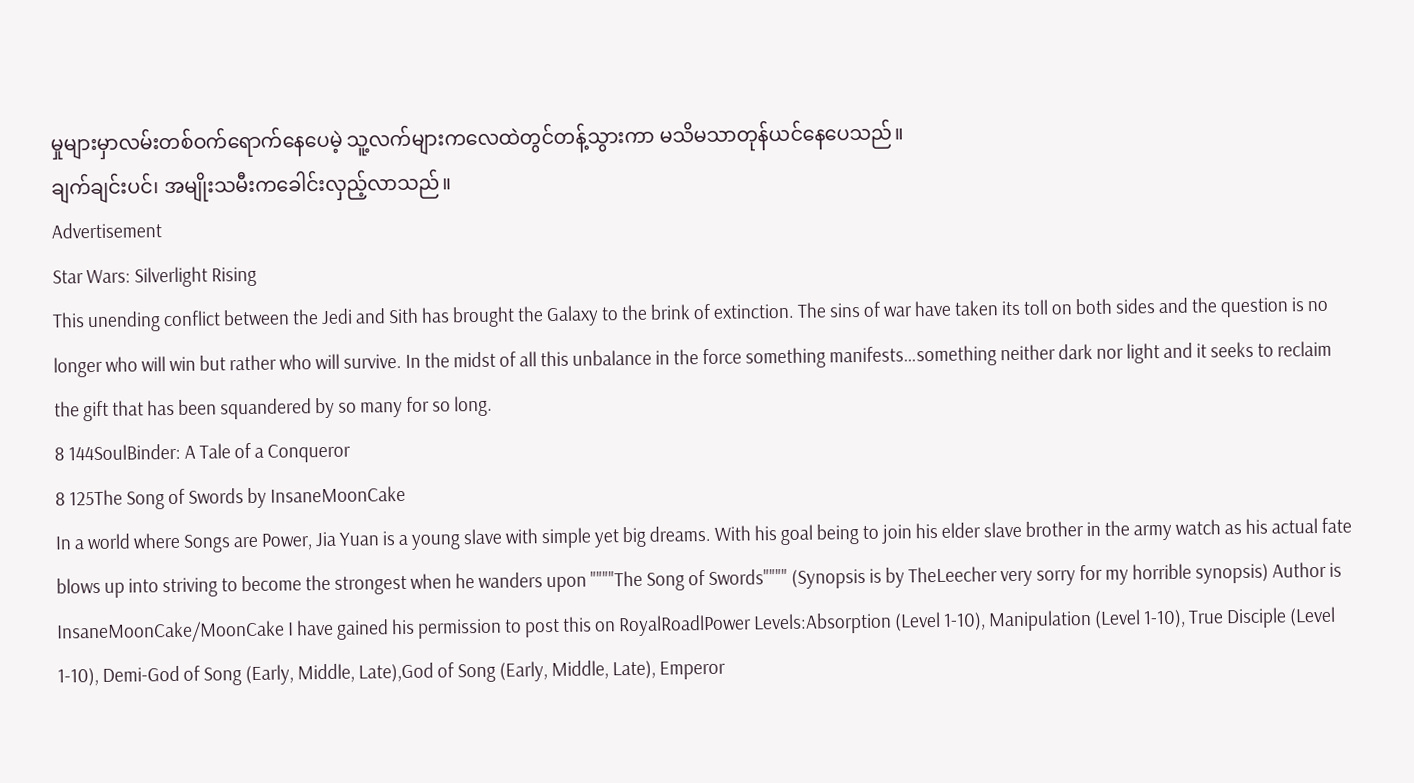မှုများမှာလမ်းတစ်ဝက်ရောက်နေပေမဲ့ သူ့လက်များကလေထဲတွင်တန့်သွားကာ မသိမသာတုန်ယင်နေပေသည်။
ချက်ချင်းပင်၊ အမျိုးသမီးကခေါင်းလှည့်လာသည်။
Advertisement
Star Wars: Silverlight Rising
This unending conflict between the Jedi and Sith has brought the Galaxy to the brink of extinction. The sins of war have taken its toll on both sides and the question is no longer who will win but rather who will survive. In the midst of all this unbalance in the force something manifests…something neither dark nor light and it seeks to reclaim the gift that has been squandered by so many for so long.
8 144SoulBinder: A Tale of a Conqueror
8 125The Song of Swords by InsaneMoonCake
In a world where Songs are Power, Jia Yuan is a young slave with simple yet big dreams. With his goal being to join his elder slave brother in the army watch as his actual fate blows up into striving to become the strongest when he wanders upon """"The Song of Swords"""" (Synopsis is by TheLeecher very sorry for my horrible synopsis) Author is InsaneMoonCake/MoonCake I have gained his permission to post this on RoyalRoadlPower Levels:Absorption (Level 1-10), Manipulation (Level 1-10), True Disciple (Level 1-10), Demi-God of Song (Early, Middle, Late),God of Song (Early, Middle, Late), Emperor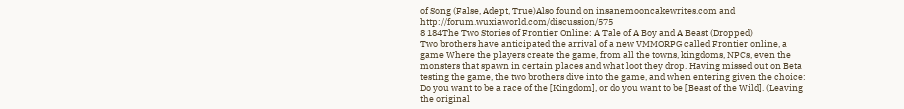of Song (False, Adept, True)Also found on insanemooncakewrites.com and http://forum.wuxiaworld.com/discussion/575
8 184The Two Stories of Frontier Online: A Tale of A Boy and A Beast (Dropped)
Two brothers have anticipated the arrival of a new VMMORPG called Frontier online, a game Where the players create the game, from all the towns, kingdoms, NPCs, even the monsters that spawn in certain places and what loot they drop. Having missed out on Beta testing the game, the two brothers dive into the game, and when entering given the choice: Do you want to be a race of the [Kingdom], or do you want to be [Beast of the Wild]. (Leaving the original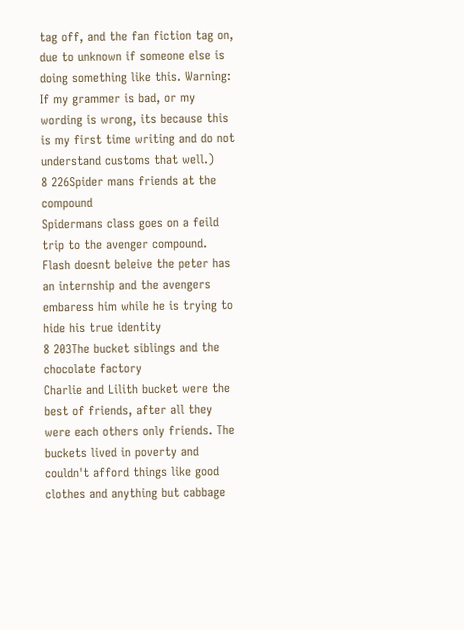tag off, and the fan fiction tag on, due to unknown if someone else is doing something like this. Warning: If my grammer is bad, or my wording is wrong, its because this is my first time writing and do not understand customs that well.)
8 226Spider mans friends at the compound
Spidermans class goes on a feild trip to the avenger compound. Flash doesnt beleive the peter has an internship and the avengers embaress him while he is trying to hide his true identity
8 203The bucket siblings and the chocolate factory
Charlie and Lilith bucket were the best of friends, after all they were each others only friends. The buckets lived in poverty and couldn't afford things like good clothes and anything but cabbage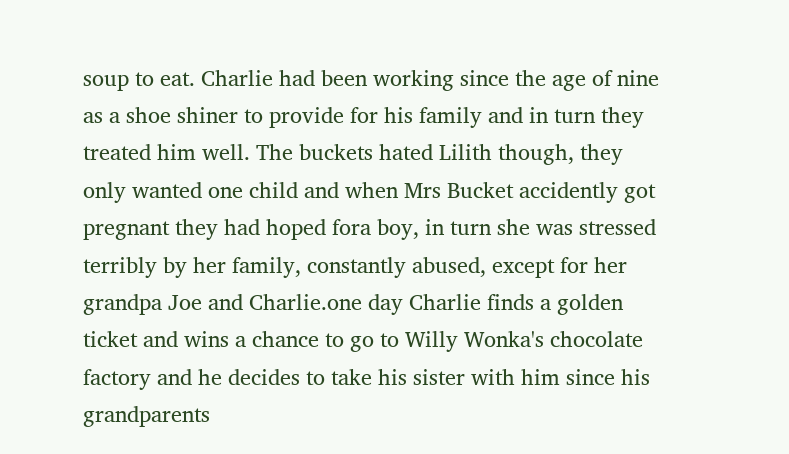soup to eat. Charlie had been working since the age of nine as a shoe shiner to provide for his family and in turn they treated him well. The buckets hated Lilith though, they only wanted one child and when Mrs Bucket accidently got pregnant they had hoped fora boy, in turn she was stressed terribly by her family, constantly abused, except for her grandpa Joe and Charlie.one day Charlie finds a golden ticket and wins a chance to go to Willy Wonka's chocolate factory and he decides to take his sister with him since his grandparents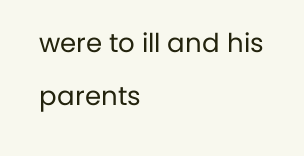were to ill and his parents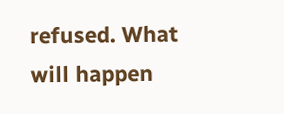refused. What will happen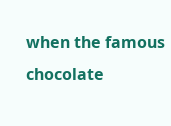when the famous chocolate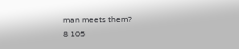man meets them?
8 105